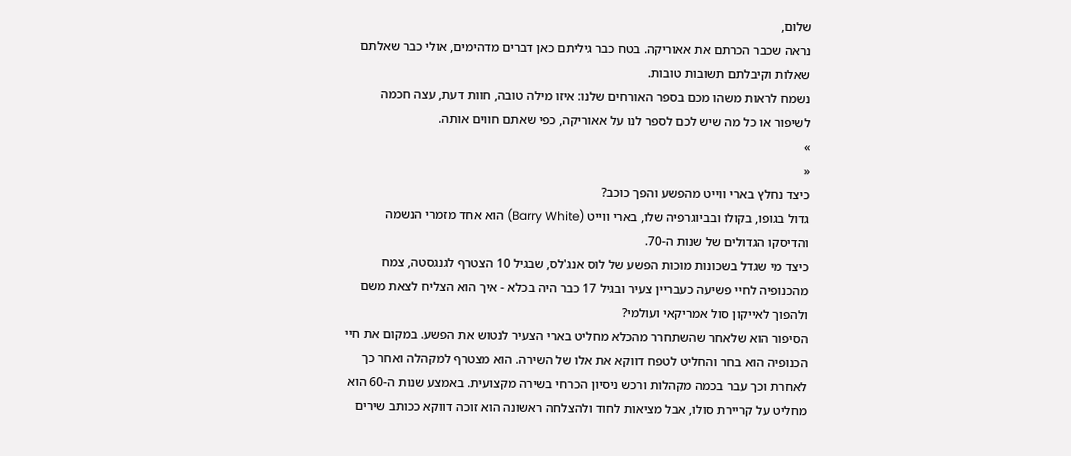שלום,
נראה שכבר הכרתם את אאוריקה. בטח כבר גיליתם כאן דברים מדהימים, אולי כבר שאלתם שאלות וקיבלתם תשובות טובות.
נשמח לראות משהו מכם בספר האורחים שלנו: איזו מילה טובה, חוות דעת, עצה חכמה לשיפור או כל מה שיש לכם לספר לנו על אאוריקה, כפי שאתם חווים אותה.
»
«
כיצד נחלץ בארי ווייט מהפשע והפך כוכב?
גדול בגופו, בקולו ובביוגרפיה שלו, בארי ווייט (Barry White) הוא אחד מזמרי הנשמה והדיסקו הגדולים של שנות ה-70.
כיצד מי שגדל בשכונות מוכות הפשע של לוס אנג'לס, שבגיל 10 הצטרף לגנגסטה, צמח מהכנופיה לחיי פשיעה כעבריין צעיר ובגיל 17 כבר היה בכלא - איך הוא הצליח לצאת משם ולהפוך לאייקון סול אמריקאי ועולמי?
הסיפור הוא שלאחר שהשתחרר מהכלא מחליט בארי הצעיר לנטוש את הפשע. במקום את חיי הכנופיה הוא בחר והחליט לטפח דווקא את אלו של השירה. הוא מצטרף למקהלה ואחר כך לאחרת וכך עבר בכמה מקהלות ורכש ניסיון הכרחי בשירה מקצועית. באמצע שנות ה-60 הוא מחליט על קריירת סולו, אבל מציאות לחוד ולהצלחה ראשונה הוא זוכה דווקא ככותב שירים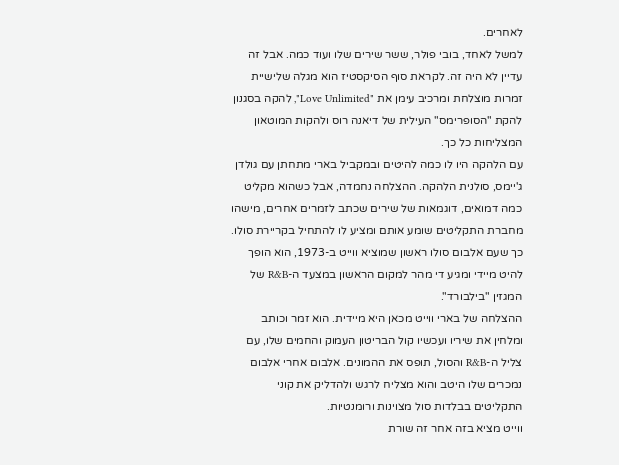לאחרים.
למשל לאחד, בובי פולר, ששר שירים שלו ועוד כמה. אבל זה עדיין לא היה זה. לקראת סוף הסיקסטיז הוא מגלה שלישיית זמרות מוצלחת ומרכיב עימן את "Love Unlimited", להקה בסגנון להקת "הסופרימס" העילית של דיאנה רוס ולהקות המוטאון המצליחות כל כך.
עם הלהקה היו לו כמה להיטים ובמקביל בארי מתחתן עם גולדן ג'יימס, סולנית הלהקה. ההצלחה נחמדה, אבל כשהוא מקליט כמה דמואים, דוגמאות של שירים שכתב לזמרים אחרים, מישהו מחברת התקליטים שומע אותם ומציע לו להתחיל בקריירת סולו.
כך שעם אלבום סולו ראשון שמוציא ווייט ב-1973, הוא הופך להיט מיידי ומגיע די מהר למקום הראשון במצעד ה-R&B של המגזין "בילבורד".
ההצלחה של בארי ווייט מכאן היא מיידית. הוא זמר וכותב ומלחין את שיריו ועכשיו קול הבריטון העמוק והחמים שלו, עם צליל ה-R&B והסול, תופס את ההמונים. אלבום אחרי אלבום נמכרים שלו היטב והוא מצליח לרגש ולהדליק את קוני התקליטים בבלדות סול מצוינות ורומנטיות.
ווייט מציא בזה אחר זה שורת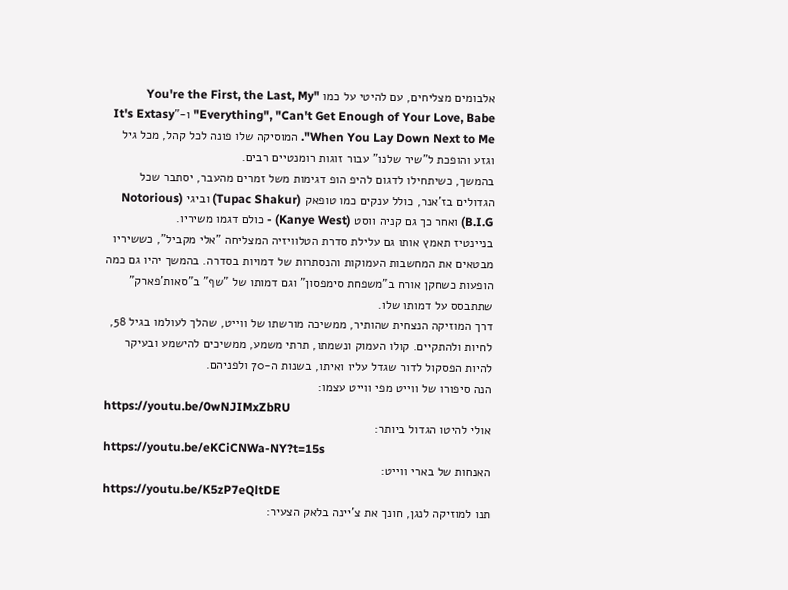אלבומים מצליחים, עם להיטי על כמו "You're the First, the Last, My Everything", "Can't Get Enough of Your Love, Babe" ו-"It's Extasy When You Lay Down Next to Me". המוסיקה שלו פונה לכל קהל, מכל גיל וגזע והופכת ל"שיר שלנו" עבור זוגות רומנטיים רבים.
בהמשך, כשיתחילו לדגום להיפ הופ דגימות משל זמרים מהעבר, יסתבר שכל הגדולים בז'אנר, כולל ענקים כמו טופאק (Tupac Shakur) וביגי (Notorious B.I.G) ואחר כך גם קניה ווסט (Kanye West) - כולם דגמו משיריו.
בניינטיז תאמץ אותו גם עלילת סדרת הטלוויזיה המצליחה "אלי מקביל", כששיריו מבטאים את המחשבות העמוקות והנסתרות של דמויות בסדרה. בהמשך יהיו גם כמה הופעות כשחקן אורח ב"משפחת סימפסון" וגם דמותו של "שף" ב"סאות'פארק" שתתבסס על דמותו שלו.
דרך המוזיקה הנצחית שהותיר, ממשיכה מורשתו של ווייט, שהלך לעולמו בגיל 58, לחיות ולהתקיים. קולו העמוק ונשמתו, תרתי משמע, ממשיכים להישמע ובעיקר להיות הפסקול לדור שגדל עליו ואיתו, בשנות ה-70 ולפניהם.
הנה סיפורו של ווייט מפי ווייט עצמו:
https://youtu.be/0wNJIMxZbRU
אולי להיטו הגדול ביותר:
https://youtu.be/eKCiCNWa-NY?t=15s
האנחות של בארי ווייט:
https://youtu.be/K5zP7eQltDE
תנו למוזיקה לנגן, חונך את צ'יינה בלאק הצעיר: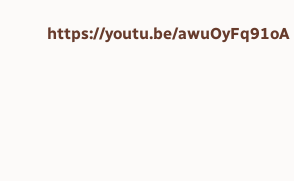https://youtu.be/awuOyFq91oA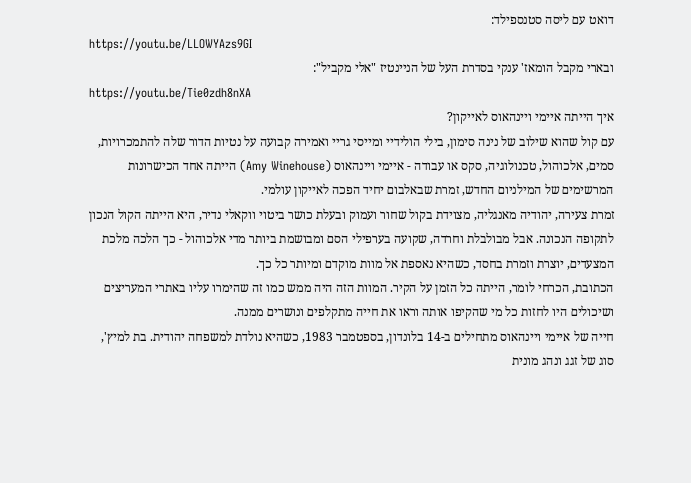דואט עם ליסה סטנספילד:
https://youtu.be/LLOWYAzs9GI
ובארי מקבל הומאז' ענקי בסדרת העל של הניינטיז "אלי מקביל":
https://youtu.be/Tie0zdh8nXA
איך הייתה איימי ויינהאוס לאייקון?
עם קול שהוא שילוב של נינה סימון, בילי הולידיי ומייסי גריי ואמירה קבועה על נטיות הדור שלה להתמכרויות, סמים, אלכוהול, טכנולוגיה, סקס או עבודה - איימי ויינהאוס (Amy Winehouse) הייתה אחד הכישרונות המרשימים של המילניום החדש, זמרת שבאלבום יחיד הפכה לאייקון עולמי.
זמרת צעירה, יהודיה מאנגליה, מצוידת בקול שחור ועמוק ובעלת כושר ביטוי ווקאלי נדיר, היא הייתה הקול הנכון לתקופה הנכונה. אבל מבולבלת וחרדה, שקועה בערפילי הסם ומבושמת ביותר מדי אלכוהול - כך הלכה מלכת המצעדים, יוצרת וזמרת בחסד, כשהיא נאספת אל מוות מוקדם ומיותר כל כך.
הכתובת, הכרחי לומר, הייתה כל הזמן על הקיר. המוות הזה היה ממש כמו זה שהימרו עליו באתרי המעריצים ושיכולים היו לחזות כל מי שהקיפו אותה וראו את חייה מתקלפים ונושרים ממנה.
חייה של איימי ויינהאוס מתחילים ב-14 בלונדון, בספטמבר 1983, כשהיא נולדת למשפחה יהודית. בת למיץ', סוג של זגג ונהג מונית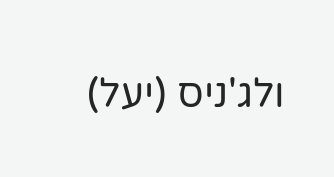ולג'ניס (יעל)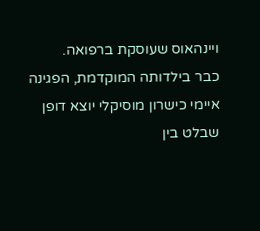ויינהאוס שעוסקת ברפואה.
כבר בילדותה המוקדמת, הפגינה איימי כישרון מוסיקלי יוצא דופן שבלט בין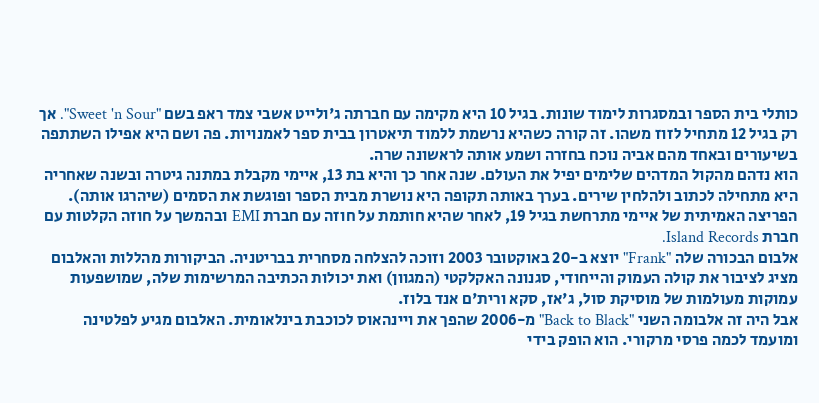כותלי בית הספר ובמסגרות לימוד שונות. בגיל 10 היא מקימה עם חברתה ג'ולייט אשבי צמד ראפ בשם "Sweet 'n Sour". אך רק בגיל 12 מתחיל לזוז משהו. זה קורה כשהיא נרשמת ללמוד תיאטרון בבית ספר לאמנויות. פה ושם היא אפילו השתתפה בשיעורים ובאחד מהם אביה נוכח בחזרה ושמע אותה לראשונה שרה.
הוא נדהם מהקול המדהים שלימים יפיל את העולם. שנה אחר כך והיא בת 13, איימי מקבלת במתנה גיטרה ובשנה שאחריה היא מתחילה לכתוב ולהלחין שירים. בערך באותה תקופה היא נושרת מבית הספר ופוגשת את הסמים (שיהרגו אותה).
הפריצה האמיתית של איימי מתרחשת בגיל 19, לאחר שהיא חותמת על חוזה עם חברת EMI ובהמשך על חוזה הקלטות עם חברת Island Records.
אלבום הבכורה שלה "Frank" יוצא ב-20 באוקטובר 2003 וזוכה להצלחה מסחרית בבריטניה. הביקורות מהללות והאלבום מציג לציבור את קולה העמוק והייחודי, סגנונה האקלקטי (המגוון) ואת יכולות הכתיבה המרשימות שלה, שמושפעות עמוקות מעולמות של מוסיקת סול, ג'אז, סקא ורית'ם אנד בלוז.
אבל היה זה אלבומה השני "Back to Black" מ-2006 שהפך את ויינהאוס לכוכבת בינלאומית. האלבום מגיע לפלטינה ומועמד לכמה פרסי מרקורי. הוא הופק בידי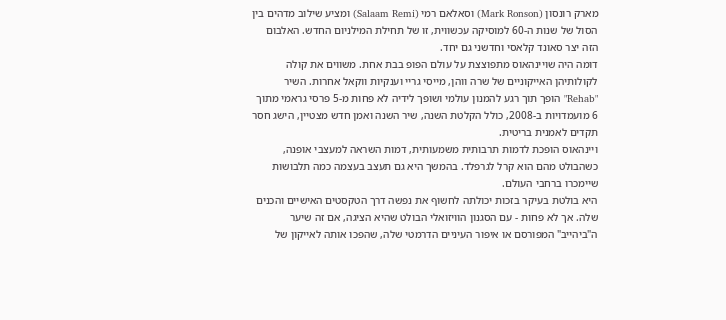מארק רונסון (Mark Ronson) וסאלאם רמי (Salaam Remi) ומציע שילוב מדהים בין הסול של שנות ה-60 למוסיקה עכשווית, זו של תחילת המילניום החדש. האלבום הזה יצר סאונד קלאסי וחדשני גם יחד.
דומה היה שויינהאוס מתפוצצת על עולם הפופ בבת אחת. משווים את קולה לקולותיהן האייקוניים של שרה ווהן, מייסי גריי וענקיות ווקאל אחרות. השיר "Rehab" הופך תוך רגע להמנון עולמי ושופך לידיה לא פחות מ-5 פרסי גראמי מתוך 6 מועמדויות ב-2008, כולל הקלטת השנה, שיר השנה ואמן חדש מצטיין, הישג חסר תקדים לאמנית בריטית.
ויינהאוס הופכת לדמות תרבותית משמעותית, דמות השראה למעצבי אופנה, כשהבולט מהם הוא קרל לגרפלד. בהמשך היא גם תעצב בעצמה כמה תלבושות שיימכרו ברחבי העולם.
היא בולטת בעיקר בזכות יכולתה לחשוף את נפשה דרך הטקסטים האישיים והכנים שלה. אך לא פחות - עם הסגנון הוויזואלי הבולט שהיא הציגה, אם זה שיער ה"ביהייב" המפורסם או איפור העיניים הדרמטי שלה, שהפכו אותה לאייקון של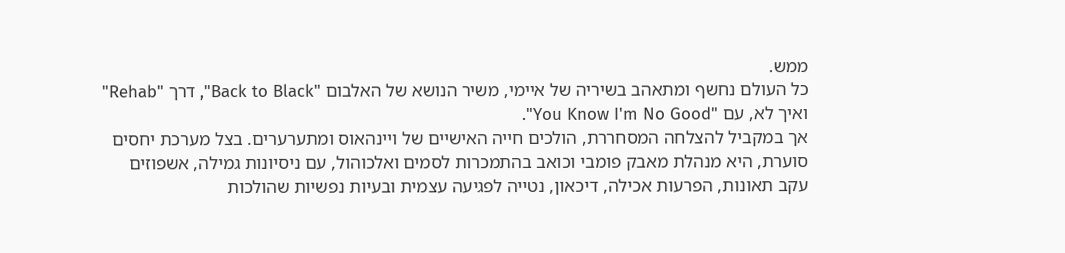ממש.
כל העולם נחשף ומתאהב בשיריה של איימי, משיר הנושא של האלבום "Back to Black", דרך "Rehab" ואיך לא, עם "You Know I'm No Good".
אך במקביל להצלחה המסחררת, הולכים חייה האישיים של ויינהאוס ומתערערים. בצל מערכת יחסים סוערת, היא מנהלת מאבק פומבי וכואב בהתמכרות לסמים ואלכוהול, עם ניסיונות גמילה, אשפוזים עקב תאונות, הפרעות אכילה, דיכאון, נטייה לפגיעה עצמית ובעיות נפשיות שהולכות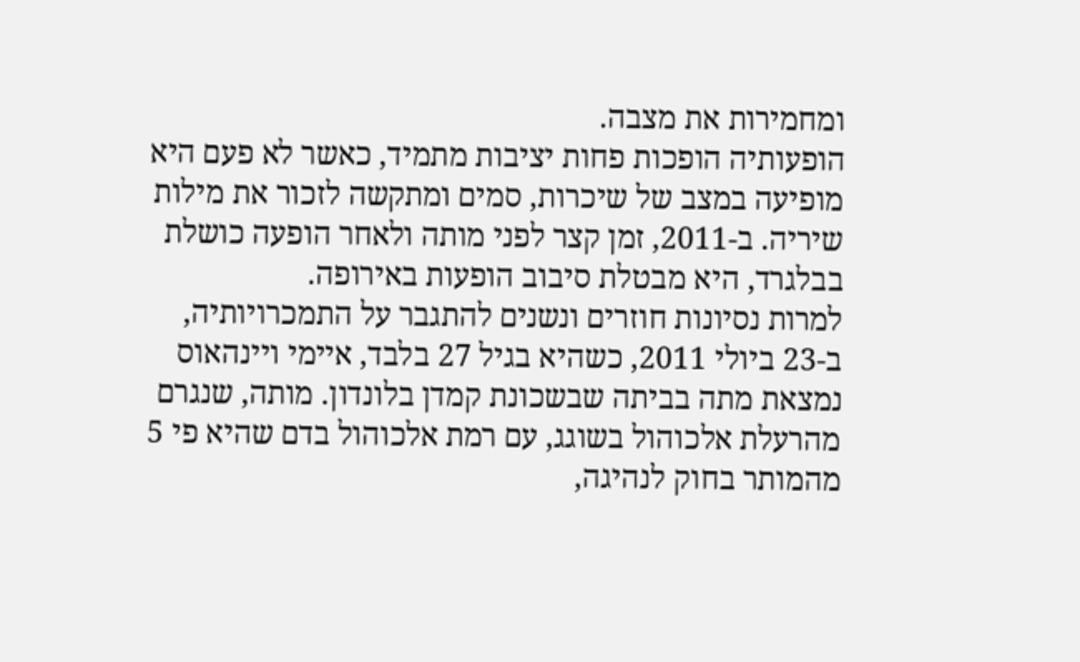ומחמירות את מצבה.
הופעותיה הופכות פחות יציבות מתמיד, כאשר לא פעם היא מופיעה במצב של שיכרות, סמים ומתקשה לזכור את מילות שיריה. ב-2011, זמן קצר לפני מותה ולאחר הופעה כושלת בבלגרד, היא מבטלת סיבוב הופעות באירופה.
למרות נסיונות חוזרים ונשנים להתגבר על התמכרויותיה, ב-23 ביולי 2011, כשהיא בגיל 27 בלבד, איימי ויינהאוס נמצאת מתה בביתה שבשכונת קמדן בלונדון. מותה, שנגרם מהרעלת אלכוהול בשוגג, עם רמת אלכוהול בדם שהיא פי 5 מהמותר בחוק לנהיגה,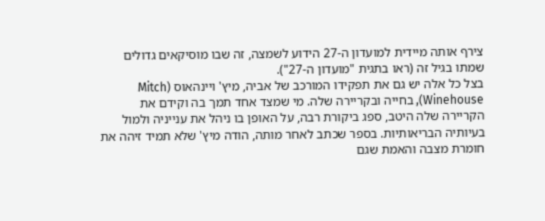צירף אותה מיידית למועדון ה-27 הידוע לשמצה, זה שבו מוסיקאים גדולים שמתו בגיל זה (ראו בתגית "מועדון ה-27").
בצל כל אלה יש גם את תפקידו המורכב של אביה, מיץ' ויינהאוס (Mitch Winehouse), בחייה ובקריירה שלה. מי שמצד אחד תמך בה וקידם את הקריירה שלה היטב, ספג ביקורת רבה, על האופן בו ניהל את ענייניה ולמול בעיותיה הבריאותיות. בספר שכתב לאחר מותה, הודה מיץ' שלא תמיד זיהה את חומרת מצבה והאמת שגם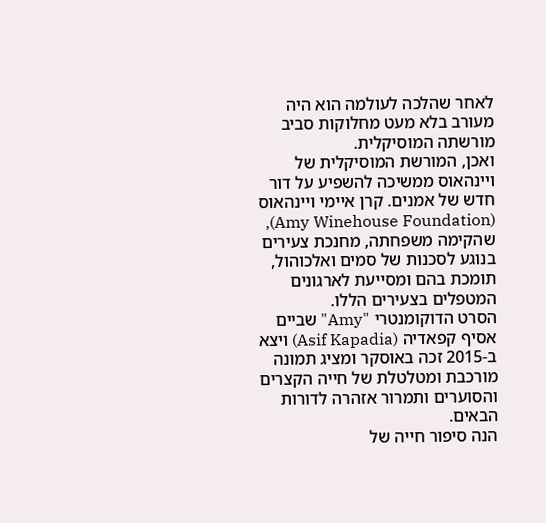לאחר שהלכה לעולמה הוא היה מעורב בלא מעט מחלוקות סביב מורשתה המוסיקלית.
ואכן, המורשת המוסיקלית של ויינהאוס ממשיכה להשפיע על דור חדש של אמנים. קרן איימי ויינהאוס (Amy Winehouse Foundation), שהקימה משפחתה, מחנכת צעירים בנוגע לסכנות של סמים ואלכוהול, תומכת בהם ומסייעת לארגונים המטפלים בצעירים הללו.
הסרט הדוקומנטרי "Amy" שביים אסיף קפאדיה (Asif Kapadia) ויצא ב-2015 זכה באוסקר ומציג תמונה מורכבת ומטלטלת של חייה הקצרים והסוערים ותמרור אזהרה לדורות הבאים.
הנה סיפור חייה של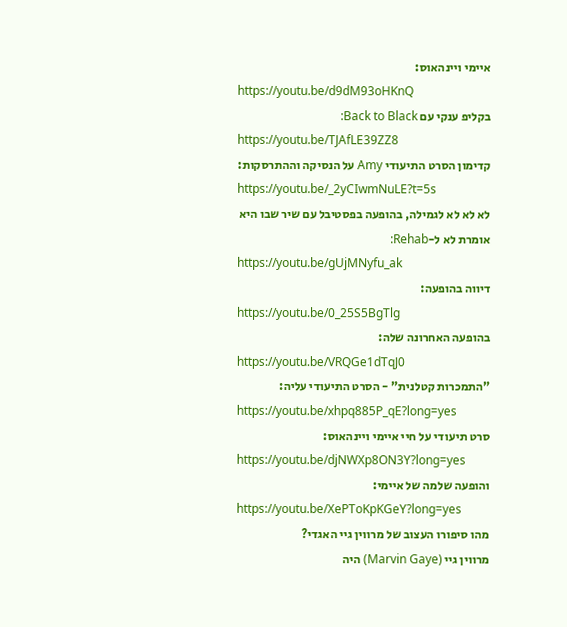איימי ויינהאוס:
https://youtu.be/d9dM93oHKnQ
בקליפ ענקי עם Back to Black:
https://youtu.be/TJAfLE39ZZ8
קדימון הסרט התיעודי Amy על הנסיקה וההתרסקות:
https://youtu.be/_2yCIwmNuLE?t=5s
לא לא לא לגמילה, בהופעה בפסטיבל עם שיר שבו היא אומרת לא ל-Rehab:
https://youtu.be/gUjMNyfu_ak
דיווה בהופעה:
https://youtu.be/0_25S5BgTlg
בהופעה האחרונה שלה:
https://youtu.be/VRQGe1dTqJ0
"התמכרות קטלנית" - הסרט התיעודי עליה:
https://youtu.be/xhpq885P_qE?long=yes
סרט תיעודי על חיי איימי ויינהאוס:
https://youtu.be/djNWXp8ON3Y?long=yes
והופעה שלמה של איימי:
https://youtu.be/XePToKpKGeY?long=yes
מהו סיפורו העצוב של מרווין גיי האגדי?
מרווין גיי (Marvin Gaye) היה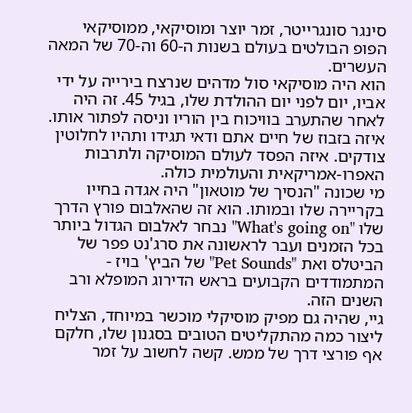סינגר סונגרייטר, זמר יוצר ומוסיקאי, ממוסיקאי הפופ הבולטים בעולם בשנות ה-60 וה-70 של המאה העשרים.
הוא היה מוסיקאי סול מדהים שנרצח בירייה על ידי אביו, יום לפני יום ההולדת שלו, בגיל 45. זה היה לאחר שהתערב בוויכוח בין הוריו וניסה לפתור אותו. איזה בזבוז של חיים אתם ודאי תגידו ותהיו לחלוטין צודקים. איזה הפסד לעולם המוסיקה ולתרבות האפרו-אמריקאית והעולמית כולה.
מי שכונה "הנסיך של מוטאון" היה אגדה בחייו בקריירה שלו ובמותו. הוא זה שהאלבום פורץ הדרך שלו "What's going on" נבחר לאלבום הגדול ביותר בכל הזמנים ועבר לראשונה את סרג'נט פפר של הביטלס ואת "Pet Sounds" של הביץ' בויז - המתמודדים הקבועים בראש הדירוג המופלא ורב השנים הזה.
גיי, שהיה גם מפיק מוסיקלי מוכשר במיוחד, הצליח ליצור כמה מהתקליטים הטובים בסגנון שלו, חלקם אף פורצי דרך של ממש. קשה לחשוב על זמר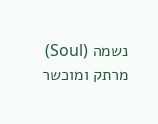נשמה (Soul) מרתק ומוכשר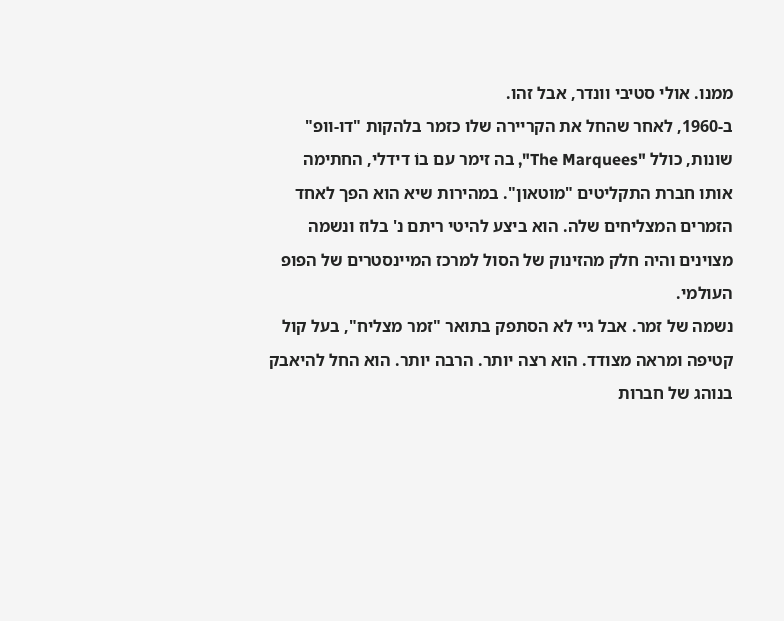ממנו. אולי סטיבי וונדר, אבל זהו.
ב-1960, לאחר שהחל את הקריירה שלו כזמר בלהקות "דו-וופ" שונות, כולל "The Marquees", בה זימר עם בוֹ דידלי, החתימה אותו חברת התקליטים "מוטאון". במהירות שיא הוא הפך לאחד הזמרים המצליחים שלה. הוא ביצע להיטי ריתם נ' בלוז ונשמה מצוינים והיה חלק מהזינוק של הסול למרכז המיינסטרים של הפופ העולמי.
נשמה של זמר. אבל גיי לא הסתפק בתואר "זמר מצליח", בעל קול קטיפה ומראה מצודד. הוא רצה יותר. הרבה יותר. הוא החל להיאבק בנוהג של חברות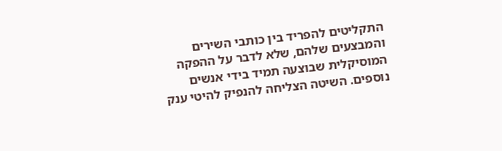התקליטים להפריד בין כותבי השירים והמבצעים שלהם, שלא לדבר על ההפקה המוסיקלית שבוצעה תמיד בידי אנשים נוספים. השיטה הצליחה להנפיק להיטי ענק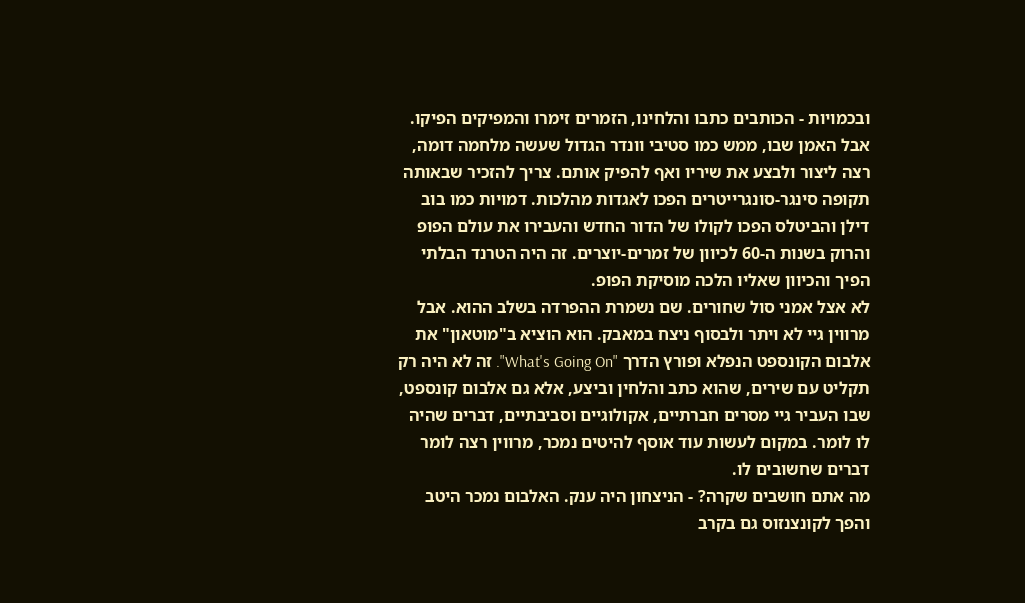ובכמויות - הכותבים כתבו והלחינו, הזמרים זימרו והמפיקים הפיקו. אבל האמן שבו, ממש כמו סטיבי וונדר הגדול שעשה מלחמה דומה, רצה ליצור ולבצע את שיריו ואף להפיק אותם. צריך להזכיר שבאותה תקופה סינגר-סונגרייטרים הפכו לאגדות מהלכות. דמויות כמו בוב דילן והביטלס הפכו לקולו של הדור החדש והעבירו את עולם הפופ והרוק בשנות ה-60 לכיוון של זמרים-יוצרים. זה היה הטרנד הבלתי הפיך והכיוון שאליו הלכה מוסיקת הפופ.
לא אצל אמני סול שחורים. שם נשמרת ההפרדה בשלב ההוא. אבל מרווין גיי לא ויתר ולבסוף ניצח במאבק. הוא הוציא ב"מוטאון" את אלבום הקונספט הנפלא ופורץ הדרך "What's Going On". זה לא היה רק תקליט עם שירים, שהוא כתב והלחין וביצע, אלא גם אלבום קונספט, שבו העביר גיי מסרים חברתיים, אקולוגיים וסביבתיים, דברים שהיה לו לומר. במקום לעשות עוד אוסף להיטים נמכר, מרווין רצה לומר דברים שחשובים לו.
מה אתם חושבים שקרה? - הניצחון היה ענק. האלבום נמכר היטב והפך לקונצנזוס גם בקרב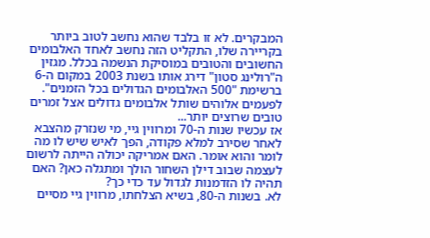המבקרים. לא זו בלבד שהוא נחשב לטוב ביותר בקריירה שלו, התקליט הזה נחשב לאחד האלבומים החשובים והטובים במוסיקת הנשמה בכלל. מגזין ה"רולינג סטון" דירג אותו בשנת 2003 במקום ה-6 ברשימת "500 האלבומים הגדולים בכל הזמנים". לפעמים אלוהים שותל אלבומים גדולים אצל זמרים טובים שרוצים יותר...
אז עכשיו שנות ה-70 ומרווין גיי, מי שנזרק מהצבא לאחר שסירב למלא פקודה, הפך לאיש שיש לו מה לומר והוא אומר. האם אמריקה יכולה הייתה לרשום לעצמה שבוב דילן השחור הולך ומתגלה כאן? האם תהיה לו הזדמנות לגדול עד כדי כך?
לא. בשנות ה-80, בשיא הצלחתו, מרווין גיי מסיים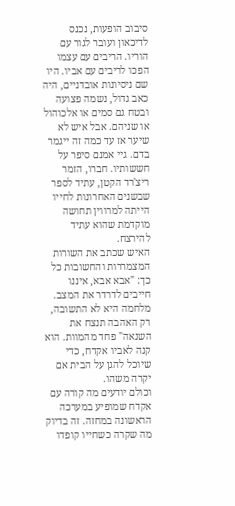סיבוב הופעות, נכנס לדיכאון ועובר לגור עם הוריו. הריבים עם עצמו הפכו לריבים עם אביו. היו שם ניסיונות אובדניים, היה כאב גדול, נשמה פצועה ובטח גם סמים או אלכוהול או שניהם. אבל איש לא שיער אז עד כמה זה ייגמר בדם. גיי אמנם סיפר על חששותיו. חברו, הזמר ריצ'רד הקטן, עתיד לספר שבשנים האחרונות לחייו הייתה למרווין תחושה מוקדמת שהוא עתיד להירצח.
האיש שכתב את השורות המצמררות והחשובות כל כך: "אבא אבא, איננו חייבים לדרדר את המצב. מלחמה היא לא התשובה, רק האהבה תנצח את השנאה" פחד מהמוות. הוא קנה לאביו אקדח, כדי שיוכל להגן על הבית אם יקרה משהו.
וכולם יודעים מה קורה עם אקדח שמופיע במערכה הראשונה במחזה. זה בדיוק מה שקרה כשחייו קופדו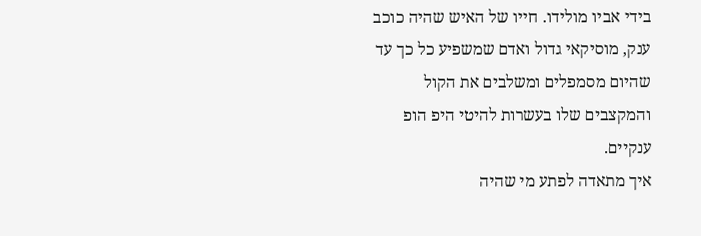בידי אביו מולידו. חייו של האיש שהיה כוכב ענק, מוסיקאי גדול ואדם שמשפיע כל כך עד שהיום מסמפלים ומשלבים את הקול והמקצבים שלו בעשרות להיטי היפ הופ ענקיים.
איך מתאדה לפתע מי שהיה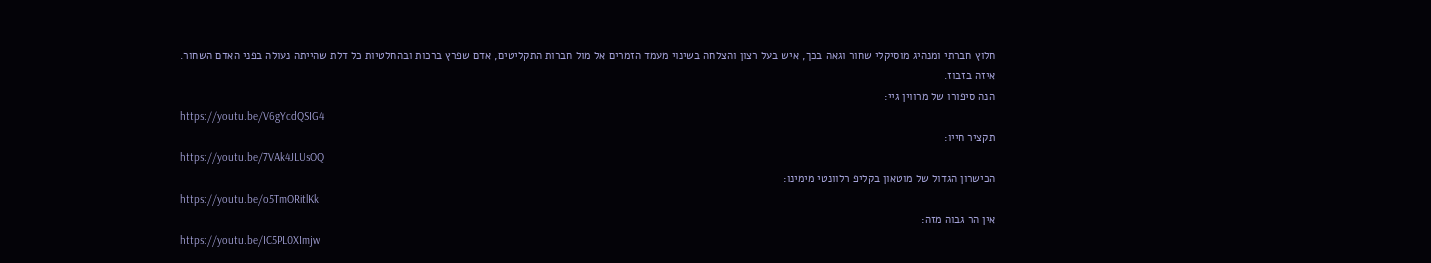חלוץ חברתי ומנהיג מוסיקלי שחור וגאה בכך, איש בעל רצון והצלחה בשינוי מעמד הזמרים אל מול חברות התקליטים, אדם שפרץ ברכות ובהחלטיות כל דלת שהייתה נעולה בפני האדם השחור.
איזה בזבוז.
הנה סיפורו של מרווין גיי:
https://youtu.be/V6gYcdQSIG4
תקציר חייו:
https://youtu.be/7VAk4JLUsOQ
הכישרון הגדול של מוטאון בקליפ רלוונטי מימינו:
https://youtu.be/o5TmORitlKk
אין הר גבוה מזה:
https://youtu.be/IC5PL0XImjw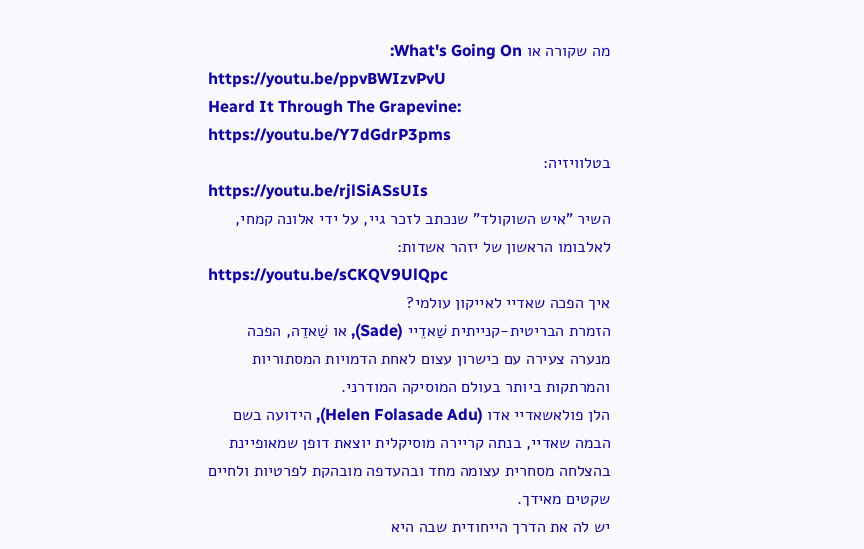מה שקורה או What's Going On:
https://youtu.be/ppvBWIzvPvU
Heard It Through The Grapevine:
https://youtu.be/Y7dGdrP3pms
בטלוויזיה:
https://youtu.be/rjlSiASsUIs
השיר "איש השוקולד" שנכתב לזכר גיי, על ידי אלונה קמחי, לאלבומו הראשון של יזהר אשדות:
https://youtu.be/sCKQV9UlQpc
איך הפכה שאדיי לאייקון עולמי?
הזמרת הבריטית-קנייתית שַׁאדֵיי (Sade), או שַׁאדֵה, הפכה מנערה צעירה עם כישרון עצום לאחת הדמויות המסתוריות והמרתקות ביותר בעולם המוסיקה המודרני.
הלן פולאשאדיי אדו (Helen Folasade Adu), הידועה בשם הבמה שאדיי, בנתה קריירה מוסיקלית יוצאת דופן שמאופיינת בהצלחה מסחרית עצומה מחד ובהעדפה מובהקת לפרטיות ולחיים שקטים מאידך.
יש לה את הדרך הייחודית שבה היא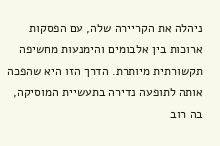ניהלה את הקריירה שלה, עם הפסקות ארוכות בין אלבומים והימנעות מחשיפה תקשורתית מיותרת. הדרך הזו היא שהפכה אותה לתופעה נדירה בתעשיית המוסיקה, בה רוב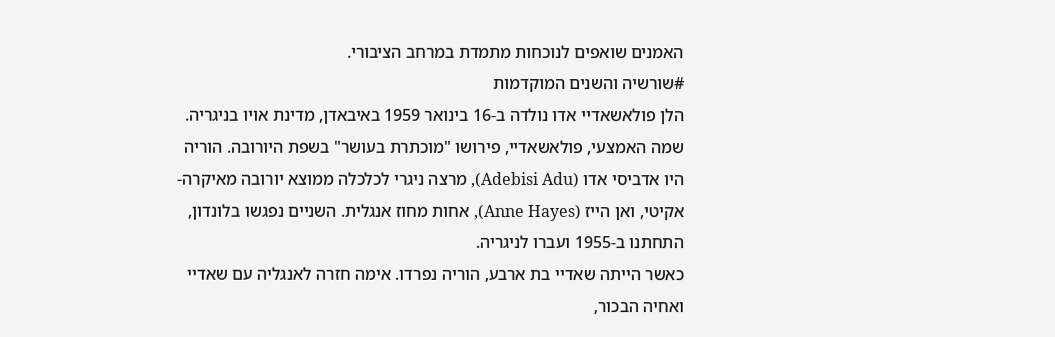האמנים שואפים לנוכחות מתמדת במרחב הציבורי.
#שורשיה והשנים המוקדמות
הלן פולאשאדיי אדו נולדה ב-16 בינואר 1959 באיבאדן, מדינת אויו בניגריה. שמה האמצעי, פולאשאדיי, פירושו "מוכתרת בעושר" בשפת היורובה. הוריה היו אדביסי אדו (Adebisi Adu), מרצה ניגרי לכלכלה ממוצא יורובה מאיקרה-אקיטי, ואן הייז (Anne Hayes), אחות מחוז אנגלית. השניים נפגשו בלונדון, התחתנו ב-1955 ועברו לניגריה.
כאשר הייתה שאדיי בת ארבע, הוריה נפרדו. אימה חזרה לאנגליה עם שאדיי ואחיה הבכור,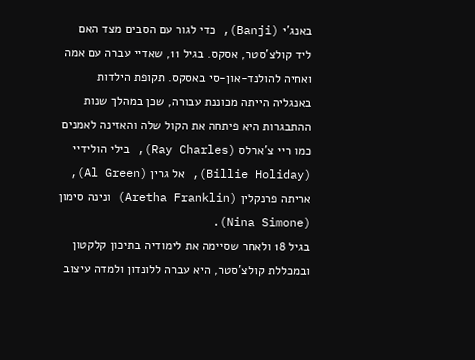באנג'י (Banji), כדי לגור עם הסבים מצד האם ליד קולצ'סטר, אסקס. בגיל 11, שאדיי עברה עם אמה ואחיה להולנד-און-סי באסקס. תקופת הילדות באנגליה הייתה מכוננת עבורה, שכן במהלך שנות ההתבגרות היא פיתחה את הקול שלה והאזינה לאמנים כמו ריי צ'ארלס (Ray Charles), בילי הולידיי (Billie Holiday), אל גרין (Al Green), אריתה פרנקלין (Aretha Franklin) ונינה סימון (Nina Simone).
בגיל 18 ולאחר שסיימה את לימודיה בתיכון קלקטון ובמכללת קולצ'סטר, היא עברה ללונדון ולמדה עיצוב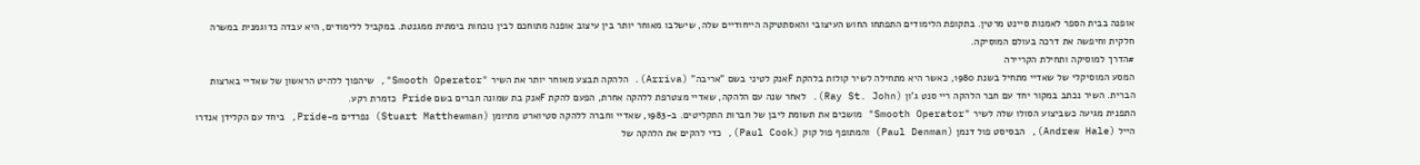אופנה בבית הספר לאמנות סיינט מרטין. בתקופת הלימודים התפתחו החוש העיצובי והאסתטיקה הייחודיים שלה, שישלבו מאוחר יותר בין עיצוב אופנה מתוחכם לבין נוכחות בימתית ממגנטת. במקביל ללימודים, היא עבדה כדוגמנית במשרה חלקית וחיפשה את דרכה בעולם המוסיקה.
#הדרך למוסיקה ותחילת הקריירה
המסע המוסיקלי של שאדיי מתחיל בשנת 1980, כאשר היא מתחילה לשיר קולות בלהקת Fאנק לטיני בשם "אריבה" (Arriva). הלהקה תבצע מאוחר יותר את השיר "Smooth Operator", שיהפוך ללהיט הראשון של שאדיי בארצות הברית. השיר נכתב במקור יחד עם חבר הלהקה ריי סנט ג'ון (Ray St. John). לאחר שנה עם הלהקה, שאדיי מצטרפת ללהקה אחרת, הפעם להקת Fאנק בת שמונה חברים בשם Pride כזמרת רקע.
התפנית מגיעה כשביצוע הסולו שלה לשיר "Smooth Operator" מושכים את תשומת ליבן של חברות התקליטים. ב-1983, שאדיי וחברה ללהקה סטיוארט מתיומן (Stuart Matthewman) נפרדים מ-Pride, ביחד עם הקלידן אנדרו הייל (Andrew Hale), הבסיסט פול דנמן (Paul Denman) והמתופף פול קוק (Paul Cook), כדי להקים את הלהקה של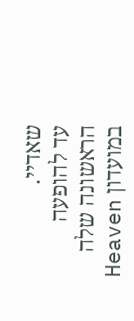שאדיי.
עד להופעה הראשונה שלה במועדון Heaven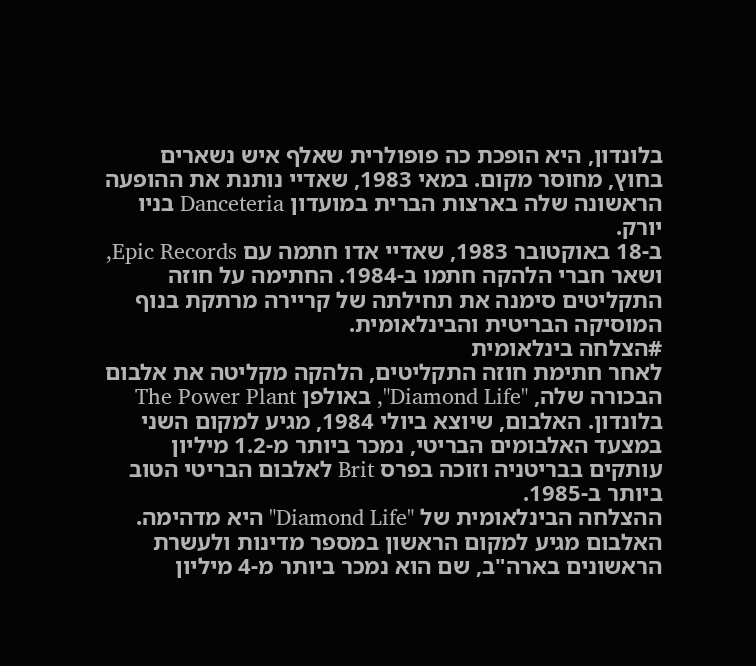בלונדון, היא הופכת כה פופולרית שאלף איש נשארים בחוץ, מחוסר מקום. במאי 1983, שאדיי נותנת את ההופעה הראשונה שלה בארצות הברית במועדון Danceteria בניו יורק.
ב-18 באוקטובר 1983, שאדיי אדו חתמה עם Epic Records, ושאר חברי הלהקה חתמו ב-1984. החתימה על חוזה התקליטים סימנה את תחילתה של קריירה מרתקת בנוף המוסיקה הבריטית והבינלאומית.
#הצלחה בינלאומית
לאחר חתימת חוזה התקליטים, הלהקה מקליטה את אלבום הבכורה שלה, "Diamond Life", באולפן The Power Plant בלונדון. האלבום, שיוצא ביולי 1984, מגיע למקום השני במצעד האלבומים הבריטי, נמכר ביותר מ-1.2 מיליון עותקים בבריטניה וזוכה בפרס Brit לאלבום הבריטי הטוב ביותר ב-1985.
ההצלחה הבינלאומית של "Diamond Life" היא מדהימה. האלבום מגיע למקום הראשון במספר מדינות ולעשרת הראשונים בארה"ב, שם הוא נמכר ביותר מ-4 מיליון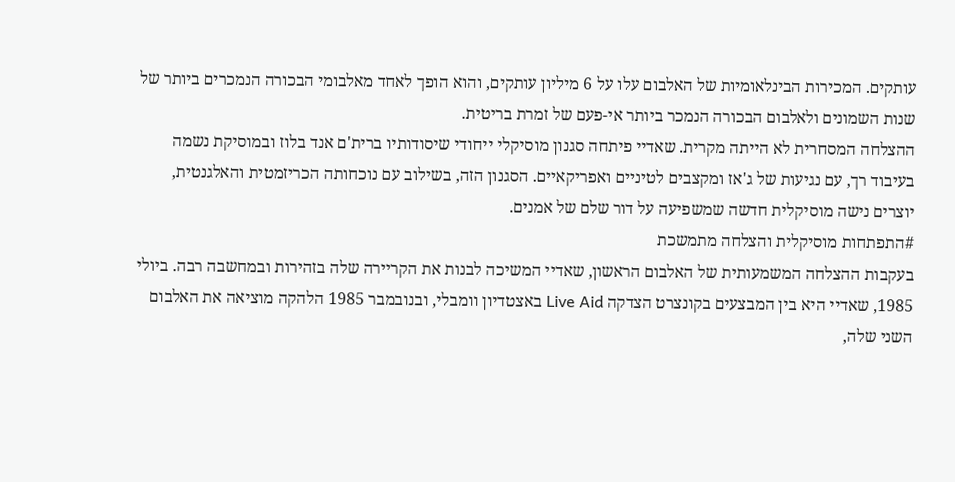עותקים. המכירות הבינלאומיות של האלבום עלו על 6 מיליון עותקים, והוא הופך לאחד מאלבומי הבכורה הנמכרים ביותר של שנות השמונים ולאלבום הבכורה הנמכר ביותר אי-פעם של זמרת בריטית.
ההצלחה המסחרית לא הייתה מקרית. שאדיי פיתחה סגנון מוסיקלי ייחודי שיסודותיו ברית'ם אנד בלוז ובמוסיקת נשמה בעיבוד רך, עם נגיעות של ג'אז ומקצבים לטיניים ואפריקאיים. הסגנון הזה, בשילוב עם נוכחותה הכריזמטית והאלגנטית, יוצרים נישה מוסיקלית חדשה שמשפיעה על דור שלם של אמנים.
#התפתחות מוסיקלית והצלחה מתמשכת
בעקבות ההצלחה המשמעותית של האלבום הראשון, שאדיי המשיכה לבנות את הקריירה שלה בזהירות ובמחשבה רבה. ביולי 1985, שאדיי היא בין המבצעים בקונצרט הצדקה Live Aid באצטדיון וומבלי, ובנובמבר 1985 הלהקה מוציאה את האלבום השני שלה,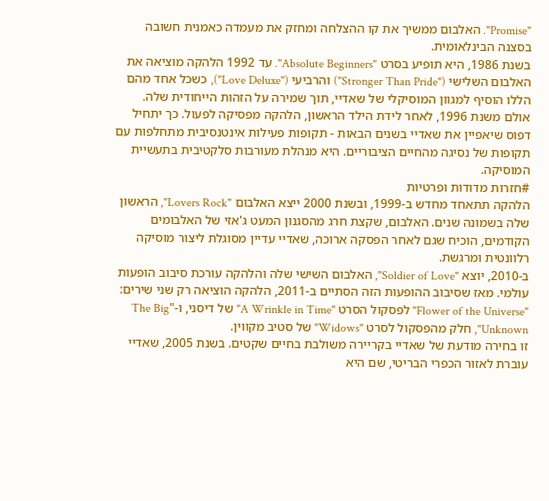"Promise". האלבום ממשיך את קו ההצלחה ומחזק את מעמדה כאמנית חשובה בסצנה הבינלאומית.
בשנת 1986, היא תופיע בסרט "Absolute Beginners". עד 1992 הלהקה מוציאה את האלבום השלישי ("Stronger Than Pride") והרביעי ("Love Deluxe"), כשכל אחד מהם הללו הוסיף למגוון המוסיקלי של שאדיי, תוך שמירה על הזהות הייחודית שלה.
אולם משנת 1996, לאחר לידת הילד הראשון, הלהקה מפסיקה לפעול. כך יתחיל דפוס שיאפיין את שאדיי בשנים הבאות - תקופות פעילות אינטנסיבית מתחלפות עם תקופות של נסיגה מהחיים הציבוריים. היא מנהלת מעורבות סלקטיבית בתעשיית המוסיקה.
#חזרות מדודות ופרטיות
הלהקה תתאחד מחדש ב-1999, ובשנת 2000 ייצא האלבום "Lovers Rock", הראשון שלה בשמונה שנים. האלבום, שקצת חרג מהסגנון המעט ג'אזי של האלבומים הקודמים, הוכיח שגם לאחר הפסקה ארוכה, שאדיי עדיין מסוגלת ליצור מוסיקה רלוונטית ומרגשת.
ב-2010, יוצא "Soldier of Love", האלבום השישי שלה והלהקה עורכת סיבוב הופעות עולמי. מאז שסיבוב ההופעות הזה הסתיים ב-2011, הלהקה הוציאה רק שני שירים: "Flower of the Universe" לפסקול הסרט "A Wrinkle in Time" של דיסני, ו-"The Big Unknown", חלק מהפסקול לסרט "Widows" של סטיב מקווין.
זו בחירה מודעת של שאדיי בקריירה משולבת בחיים שקטים. בשנת 2005, שאדיי עוברת לאזור הכפרי הבריטי, שם היא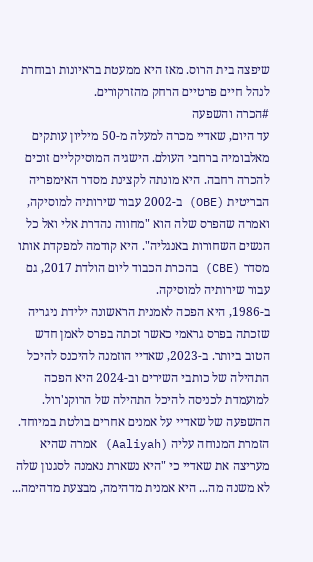שיפצה בית הרוס. מאז היא ממעטת בראיונות ובוחרת לנהל חיים פרטיים הרחק מהזרקורים.
#הכרה והשפעה
עד היום, שאדיי מכרה למעלה מ-50 מיליון עותקים מאלבומיה ברחבי העולם. הישגיה המוסיקליים זוכים להכרה רחבה. היא מונתה לקצינת מסדר האימפריה הבריטית (OBE) ב-2002 עבור שירותיה למוסיקה, ואמרה שהפרס שלה הוא "מחווה נהדרת אלי ואל כל הנשים השחורות באנגליה". היא קודמה למפקדת אותו מסדר (CBE) בהכרת הכבוד ליום הולדת 2017, גם עבור שירותיה למוסיקה.
ב-1986, היא הפכה לאמנית הראשונה ילידת ניגריה שזכתה בפרס גראמי כאשר זכתה בפרס לאמן חדש הטוב ביותר. ב-2023, שאדיי הוזמנה להיכנס להיכל התהילה של כותבי השירים וב-2024 היא הפכה למועמדת לכניסה להיכל התהילה של הרוקנ'רול.
ההשפעה של שאדיי על אמנים אחרים בולטת במיוחד. הזמרת המנוחה עליה (Aaliyah) אמרה שהיא מעריצה את שאדיי כי "היא נשארת נאמנה לסגנון שלה לא משנה מה... היא אמנית מדהימה, מבצעת מדהימה...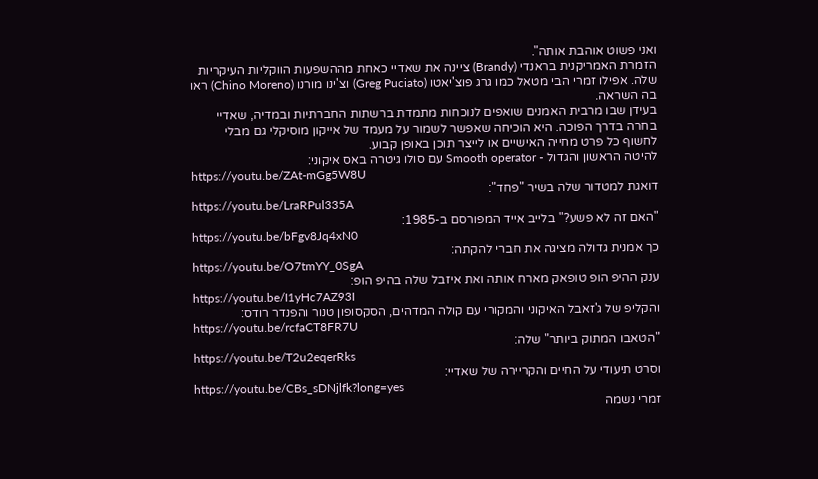ואני פשוט אוהבת אותה".
הזמרת האמריקנית בראנדי (Brandy) ציינה את שאדיי כאחת מההשפעות הווקליות העיקריות שלה. אפילו זמרי הבי מטאל כמו גרג פוצ'יאטו (Greg Puciato) וצ'ינו מורנו (Chino Moreno) ראו בה השראה.
בעידן שבו מרבית האמנים שואפים לנוכחות מתמדת ברשתות החברתיות ובמדיה, שאדיי בחרה בדרך הפוכה. היא הוכיחה שאפשר לשמור על מעמד של אייקון מוסיקלי גם מבלי לחשוף כל פרט מחייה האישיים או לייצר תוכן באופן קבוע.
להיטה הראשון והגדול - Smooth operator עם סולו גיטרה באס איקוני:
https://youtu.be/ZAt-mGg5W8U
דואגת למטדור שלה בשיר "פחד":
https://youtu.be/LraRPul335A
"האם זה לא פשע?" בלייב אייד המפורסם ב-1985:
https://youtu.be/bFgv8Jq4xN0
כך אמנית גדולה מציגה את חברי להקתה:
https://youtu.be/O7tmYY_0SgA
ענק ההיפ הופ טופאק מארח אותה ואת איזבל שלה בהיפ הופ:
https://youtu.be/I1yHc7AZ93I
והקליפ של ג'זאבל האיקוני והמקורי עם קולה המדהים, הסקסופון טנור והפנדר רודס:
https://youtu.be/rcfaCT8FR7U
"הטאבו המתוק ביותר" שלה:
https://youtu.be/T2u2eqerRks
וסרט תיעודי על החיים והקריירה של שאדיי:
https://youtu.be/CBs_sDNjlfk?long=yes
זמרי נשמה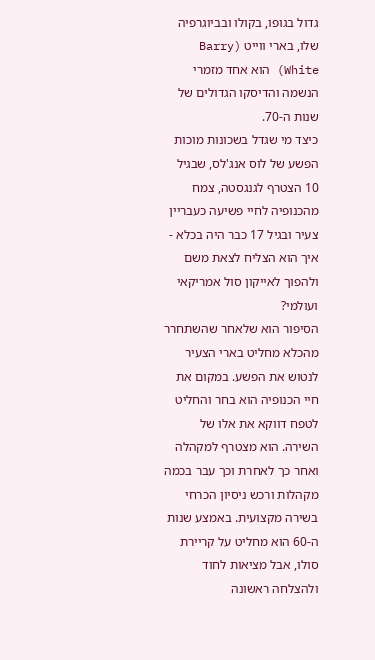גדול בגופו, בקולו ובביוגרפיה שלו, בארי ווייט (Barry White) הוא אחד מזמרי הנשמה והדיסקו הגדולים של שנות ה-70.
כיצד מי שגדל בשכונות מוכות הפשע של לוס אנג'לס, שבגיל 10 הצטרף לגנגסטה, צמח מהכנופיה לחיי פשיעה כעבריין צעיר ובגיל 17 כבר היה בכלא - איך הוא הצליח לצאת משם ולהפוך לאייקון סול אמריקאי ועולמי?
הסיפור הוא שלאחר שהשתחרר מהכלא מחליט בארי הצעיר לנטוש את הפשע. במקום את חיי הכנופיה הוא בחר והחליט לטפח דווקא את אלו של השירה. הוא מצטרף למקהלה ואחר כך לאחרת וכך עבר בכמה מקהלות ורכש ניסיון הכרחי בשירה מקצועית. באמצע שנות ה-60 הוא מחליט על קריירת סולו, אבל מציאות לחוד ולהצלחה ראשונה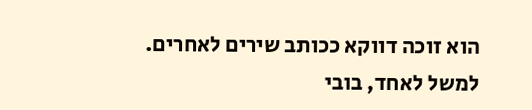הוא זוכה דווקא ככותב שירים לאחרים.
למשל לאחד, בובי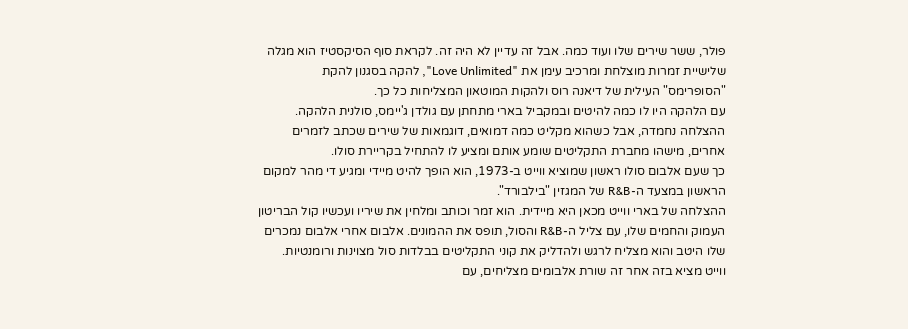פולר, ששר שירים שלו ועוד כמה. אבל זה עדיין לא היה זה. לקראת סוף הסיקסטיז הוא מגלה שלישיית זמרות מוצלחת ומרכיב עימן את "Love Unlimited", להקה בסגנון להקת "הסופרימס" העילית של דיאנה רוס ולהקות המוטאון המצליחות כל כך.
עם הלהקה היו לו כמה להיטים ובמקביל בארי מתחתן עם גולדן ג'יימס, סולנית הלהקה. ההצלחה נחמדה, אבל כשהוא מקליט כמה דמואים, דוגמאות של שירים שכתב לזמרים אחרים, מישהו מחברת התקליטים שומע אותם ומציע לו להתחיל בקריירת סולו.
כך שעם אלבום סולו ראשון שמוציא ווייט ב-1973, הוא הופך להיט מיידי ומגיע די מהר למקום הראשון במצעד ה-R&B של המגזין "בילבורד".
ההצלחה של בארי ווייט מכאן היא מיידית. הוא זמר וכותב ומלחין את שיריו ועכשיו קול הבריטון העמוק והחמים שלו, עם צליל ה-R&B והסול, תופס את ההמונים. אלבום אחרי אלבום נמכרים שלו היטב והוא מצליח לרגש ולהדליק את קוני התקליטים בבלדות סול מצוינות ורומנטיות.
ווייט מציא בזה אחר זה שורת אלבומים מצליחים, עם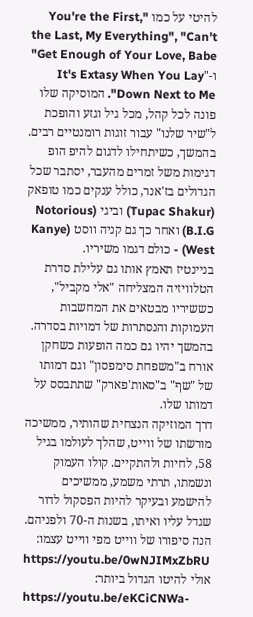להיטי על כמו "You're the First, the Last, My Everything", "Can't Get Enough of Your Love, Babe" ו-"It's Extasy When You Lay Down Next to Me". המוסיקה שלו פונה לכל קהל, מכל גיל וגזע והופכת ל"שיר שלנו" עבור זוגות רומנטיים רבים.
בהמשך, כשיתחילו לדגום להיפ הופ דגימות משל זמרים מהעבר, יסתבר שכל הגדולים בז'אנר, כולל ענקים כמו טופאק (Tupac Shakur) וביגי (Notorious B.I.G) ואחר כך גם קניה ווסט (Kanye West) - כולם דגמו משיריו.
בניינטיז תאמץ אותו גם עלילת סדרת הטלוויזיה המצליחה "אלי מקביל", כששיריו מבטאים את המחשבות העמוקות והנסתרות של דמויות בסדרה. בהמשך יהיו גם כמה הופעות כשחקן אורח ב"משפחת סימפסון" וגם דמותו של "שף" ב"סאות'פארק" שתתבסס על דמותו שלו.
דרך המוזיקה הנצחית שהותיר, ממשיכה מורשתו של ווייט, שהלך לעולמו בגיל 58, לחיות ולהתקיים. קולו העמוק ונשמתו, תרתי משמע, ממשיכים להישמע ובעיקר להיות הפסקול לדור שגדל עליו ואיתו, בשנות ה-70 ולפניהם.
הנה סיפורו של ווייט מפי ווייט עצמו:
https://youtu.be/0wNJIMxZbRU
אולי להיטו הגדול ביותר:
https://youtu.be/eKCiCNWa-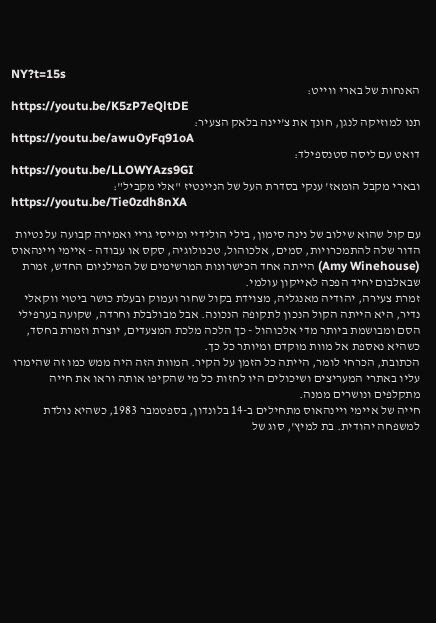NY?t=15s
האנחות של בארי ווייט:
https://youtu.be/K5zP7eQltDE
תנו למוזיקה לנגן, חונך את צ'יינה בלאק הצעיר:
https://youtu.be/awuOyFq91oA
דואט עם ליסה סטנספילד:
https://youtu.be/LLOWYAzs9GI
ובארי מקבל הומאז' ענקי בסדרת העל של הניינטיז "אלי מקביל":
https://youtu.be/Tie0zdh8nXA

עם קול שהוא שילוב של נינה סימון, בילי הולידיי ומייסי גריי ואמירה קבועה על נטיות הדור שלה להתמכרויות, סמים, אלכוהול, טכנולוגיה, סקס או עבודה - איימי ויינהאוס (Amy Winehouse) הייתה אחד הכישרונות המרשימים של המילניום החדש, זמרת שבאלבום יחיד הפכה לאייקון עולמי.
זמרת צעירה, יהודיה מאנגליה, מצוידת בקול שחור ועמוק ובעלת כושר ביטוי ווקאלי נדיר, היא הייתה הקול הנכון לתקופה הנכונה. אבל מבולבלת וחרדה, שקועה בערפילי הסם ומבושמת ביותר מדי אלכוהול - כך הלכה מלכת המצעדים, יוצרת וזמרת בחסד, כשהיא נאספת אל מוות מוקדם ומיותר כל כך.
הכתובת, הכרחי לומר, הייתה כל הזמן על הקיר. המוות הזה היה ממש כמו זה שהימרו עליו באתרי המעריצים ושיכולים היו לחזות כל מי שהקיפו אותה וראו את חייה מתקלפים ונושרים ממנה.
חייה של איימי ויינהאוס מתחילים ב-14 בלונדון, בספטמבר 1983, כשהיא נולדת למשפחה יהודית. בת למיץ', סוג של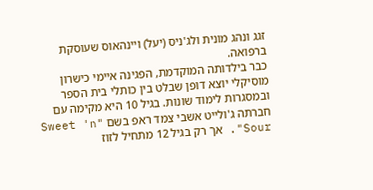זגג ונהג מונית ולג'ניס (יעל) ויינהאוס שעוסקת ברפואה.
כבר בילדותה המוקדמת, הפגינה איימי כישרון מוסיקלי יוצא דופן שבלט בין כותלי בית הספר ובמסגרות לימוד שונות. בגיל 10 היא מקימה עם חברתה ג'ולייט אשבי צמד ראפ בשם "Sweet 'n Sour". אך רק בגיל 12 מתחיל לזוז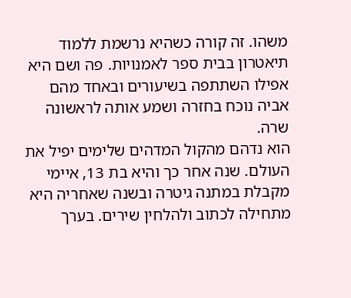משהו. זה קורה כשהיא נרשמת ללמוד תיאטרון בבית ספר לאמנויות. פה ושם היא אפילו השתתפה בשיעורים ובאחד מהם אביה נוכח בחזרה ושמע אותה לראשונה שרה.
הוא נדהם מהקול המדהים שלימים יפיל את העולם. שנה אחר כך והיא בת 13, איימי מקבלת במתנה גיטרה ובשנה שאחריה היא מתחילה לכתוב ולהלחין שירים. בערך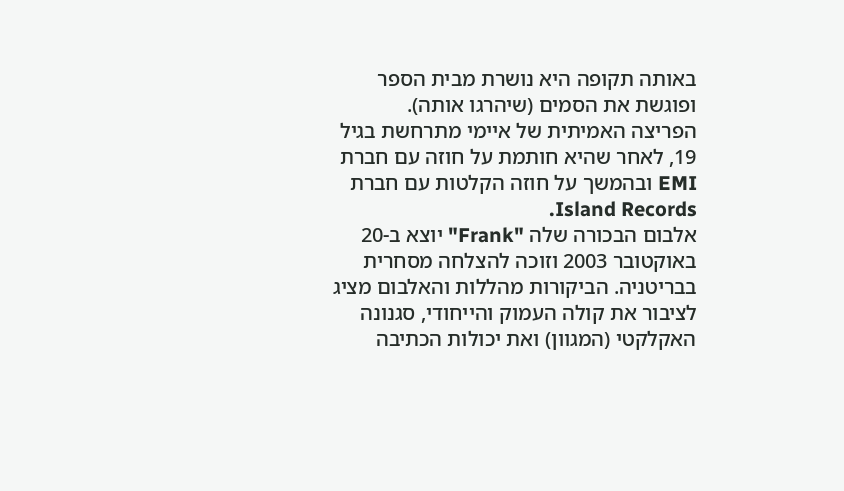באותה תקופה היא נושרת מבית הספר ופוגשת את הסמים (שיהרגו אותה).
הפריצה האמיתית של איימי מתרחשת בגיל 19, לאחר שהיא חותמת על חוזה עם חברת EMI ובהמשך על חוזה הקלטות עם חברת Island Records.
אלבום הבכורה שלה "Frank" יוצא ב-20 באוקטובר 2003 וזוכה להצלחה מסחרית בבריטניה. הביקורות מהללות והאלבום מציג לציבור את קולה העמוק והייחודי, סגנונה האקלקטי (המגוון) ואת יכולות הכתיבה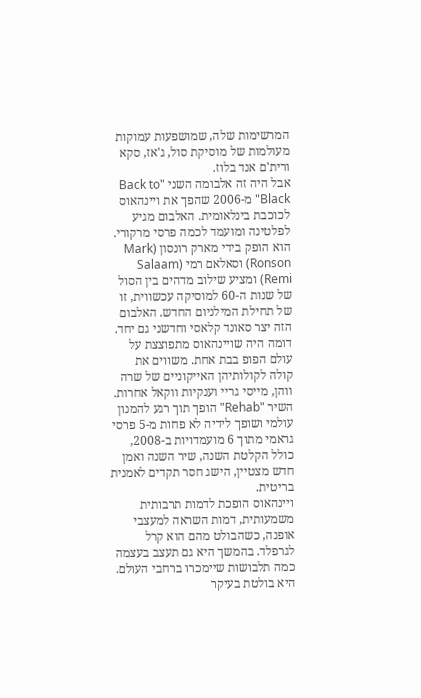המרשימות שלה, שמושפעות עמוקות מעולמות של מוסיקת סול, ג'אז, סקא ורית'ם אנד בלוז.
אבל היה זה אלבומה השני "Back to Black" מ-2006 שהפך את ויינהאוס לכוכבת בינלאומית. האלבום מגיע לפלטינה ומועמד לכמה פרסי מרקורי. הוא הופק בידי מארק רונסון (Mark Ronson) וסאלאם רמי (Salaam Remi) ומציע שילוב מדהים בין הסול של שנות ה-60 למוסיקה עכשווית, זו של תחילת המילניום החדש. האלבום הזה יצר סאונד קלאסי וחדשני גם יחד.
דומה היה שויינהאוס מתפוצצת על עולם הפופ בבת אחת. משווים את קולה לקולותיהן האייקוניים של שרה ווהן, מייסי גריי וענקיות ווקאל אחרות. השיר "Rehab" הופך תוך רגע להמנון עולמי ושופך לידיה לא פחות מ-5 פרסי גראמי מתוך 6 מועמדויות ב-2008, כולל הקלטת השנה, שיר השנה ואמן חדש מצטיין, הישג חסר תקדים לאמנית בריטית.
ויינהאוס הופכת לדמות תרבותית משמעותית, דמות השראה למעצבי אופנה, כשהבולט מהם הוא קרל לגרפלד. בהמשך היא גם תעצב בעצמה כמה תלבושות שיימכרו ברחבי העולם.
היא בולטת בעיקר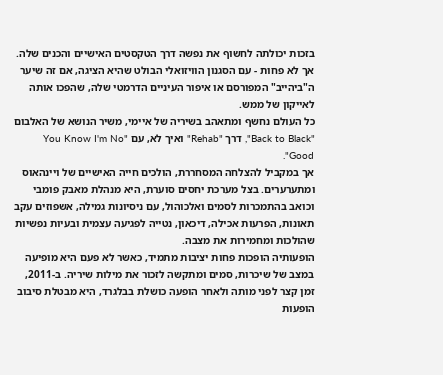בזכות יכולתה לחשוף את נפשה דרך הטקסטים האישיים והכנים שלה. אך לא פחות - עם הסגנון הוויזואלי הבולט שהיא הציגה, אם זה שיער ה"ביהייב" המפורסם או איפור העיניים הדרמטי שלה, שהפכו אותה לאייקון של ממש.
כל העולם נחשף ומתאהב בשיריה של איימי, משיר הנושא של האלבום "Back to Black", דרך "Rehab" ואיך לא, עם "You Know I'm No Good".
אך במקביל להצלחה המסחררת, הולכים חייה האישיים של ויינהאוס ומתערערים. בצל מערכת יחסים סוערת, היא מנהלת מאבק פומבי וכואב בהתמכרות לסמים ואלכוהול, עם ניסיונות גמילה, אשפוזים עקב תאונות, הפרעות אכילה, דיכאון, נטייה לפגיעה עצמית ובעיות נפשיות שהולכות ומחמירות את מצבה.
הופעותיה הופכות פחות יציבות מתמיד, כאשר לא פעם היא מופיעה במצב של שיכרות, סמים ומתקשה לזכור את מילות שיריה. ב-2011, זמן קצר לפני מותה ולאחר הופעה כושלת בבלגרד, היא מבטלת סיבוב הופעות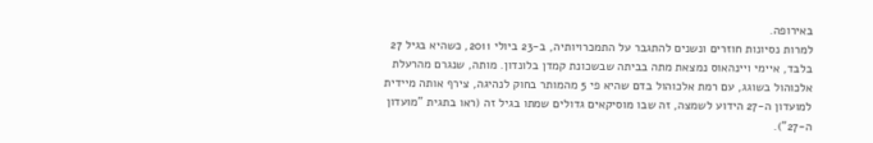באירופה.
למרות נסיונות חוזרים ונשנים להתגבר על התמכרויותיה, ב-23 ביולי 2011, כשהיא בגיל 27 בלבד, איימי ויינהאוס נמצאת מתה בביתה שבשכונת קמדן בלונדון. מותה, שנגרם מהרעלת אלכוהול בשוגג, עם רמת אלכוהול בדם שהיא פי 5 מהמותר בחוק לנהיגה, צירף אותה מיידית למועדון ה-27 הידוע לשמצה, זה שבו מוסיקאים גדולים שמתו בגיל זה (ראו בתגית "מועדון ה-27").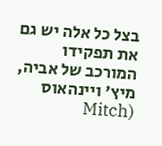בצל כל אלה יש גם את תפקידו המורכב של אביה, מיץ' ויינהאוס (Mitch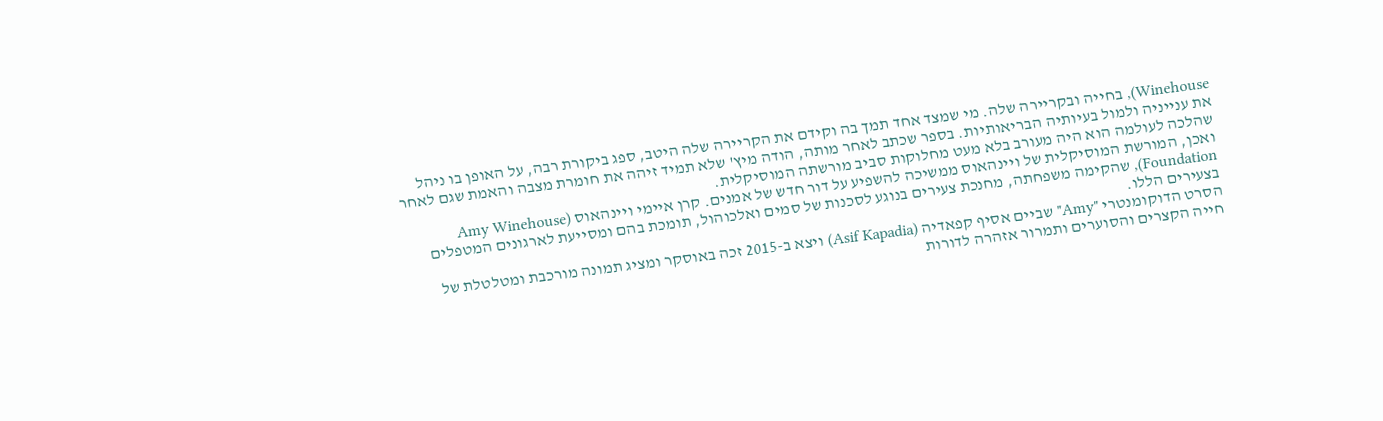Winehouse), בחייה ובקריירה שלה. מי שמצד אחד תמך בה וקידם את הקריירה שלה היטב, ספג ביקורת רבה, על האופן בו ניהל את ענייניה ולמול בעיותיה הבריאותיות. בספר שכתב לאחר מותה, הודה מיץ' שלא תמיד זיהה את חומרת מצבה והאמת שגם לאחר שהלכה לעולמה הוא היה מעורב בלא מעט מחלוקות סביב מורשתה המוסיקלית.
ואכן, המורשת המוסיקלית של ויינהאוס ממשיכה להשפיע על דור חדש של אמנים. קרן איימי ויינהאוס (Amy Winehouse Foundation), שהקימה משפחתה, מחנכת צעירים בנוגע לסכנות של סמים ואלכוהול, תומכת בהם ומסייעת לארגונים המטפלים בצעירים הללו.
הסרט הדוקומנטרי "Amy" שביים אסיף קפאדיה (Asif Kapadia) ויצא ב-2015 זכה באוסקר ומציג תמונה מורכבת ומטלטלת של חייה הקצרים והסוערים ותמרור אזהרה לדורות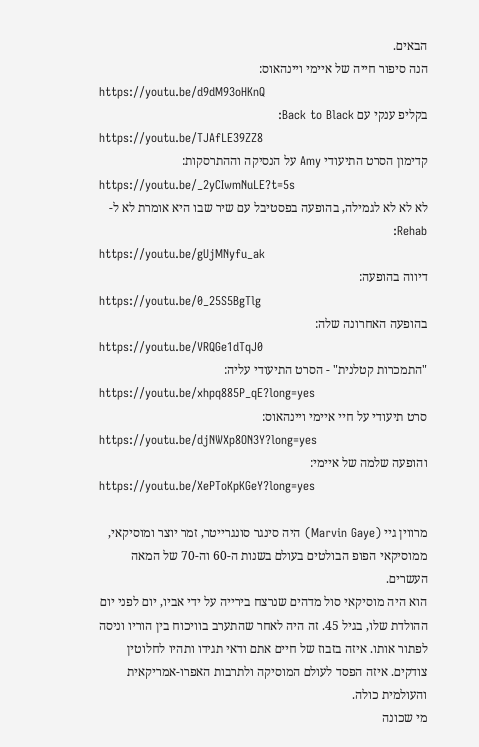הבאים.
הנה סיפור חייה של איימי ויינהאוס:
https://youtu.be/d9dM93oHKnQ
בקליפ ענקי עם Back to Black:
https://youtu.be/TJAfLE39ZZ8
קדימון הסרט התיעודי Amy על הנסיקה וההתרסקות:
https://youtu.be/_2yCIwmNuLE?t=5s
לא לא לא לגמילה, בהופעה בפסטיבל עם שיר שבו היא אומרת לא ל-Rehab:
https://youtu.be/gUjMNyfu_ak
דיווה בהופעה:
https://youtu.be/0_25S5BgTlg
בהופעה האחרונה שלה:
https://youtu.be/VRQGe1dTqJ0
"התמכרות קטלנית" - הסרט התיעודי עליה:
https://youtu.be/xhpq885P_qE?long=yes
סרט תיעודי על חיי איימי ויינהאוס:
https://youtu.be/djNWXp8ON3Y?long=yes
והופעה שלמה של איימי:
https://youtu.be/XePToKpKGeY?long=yes

מרווין גיי (Marvin Gaye) היה סינגר סונגרייטר, זמר יוצר ומוסיקאי, ממוסיקאי הפופ הבולטים בעולם בשנות ה-60 וה-70 של המאה העשרים.
הוא היה מוסיקאי סול מדהים שנרצח בירייה על ידי אביו, יום לפני יום ההולדת שלו, בגיל 45. זה היה לאחר שהתערב בוויכוח בין הוריו וניסה לפתור אותו. איזה בזבוז של חיים אתם ודאי תגידו ותהיו לחלוטין צודקים. איזה הפסד לעולם המוסיקה ולתרבות האפרו-אמריקאית והעולמית כולה.
מי שכונה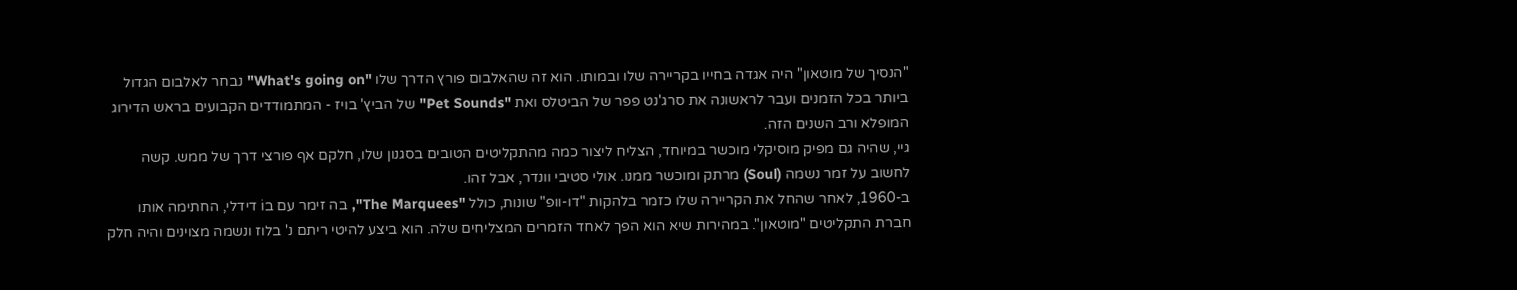"הנסיך של מוטאון" היה אגדה בחייו בקריירה שלו ובמותו. הוא זה שהאלבום פורץ הדרך שלו "What's going on" נבחר לאלבום הגדול ביותר בכל הזמנים ועבר לראשונה את סרג'נט פפר של הביטלס ואת "Pet Sounds" של הביץ' בויז - המתמודדים הקבועים בראש הדירוג המופלא ורב השנים הזה.
גיי, שהיה גם מפיק מוסיקלי מוכשר במיוחד, הצליח ליצור כמה מהתקליטים הטובים בסגנון שלו, חלקם אף פורצי דרך של ממש. קשה לחשוב על זמר נשמה (Soul) מרתק ומוכשר ממנו. אולי סטיבי וונדר, אבל זהו.
ב-1960, לאחר שהחל את הקריירה שלו כזמר בלהקות "דו-וופ" שונות, כולל "The Marquees", בה זימר עם בוֹ דידלי, החתימה אותו חברת התקליטים "מוטאון". במהירות שיא הוא הפך לאחד הזמרים המצליחים שלה. הוא ביצע להיטי ריתם נ' בלוז ונשמה מצוינים והיה חלק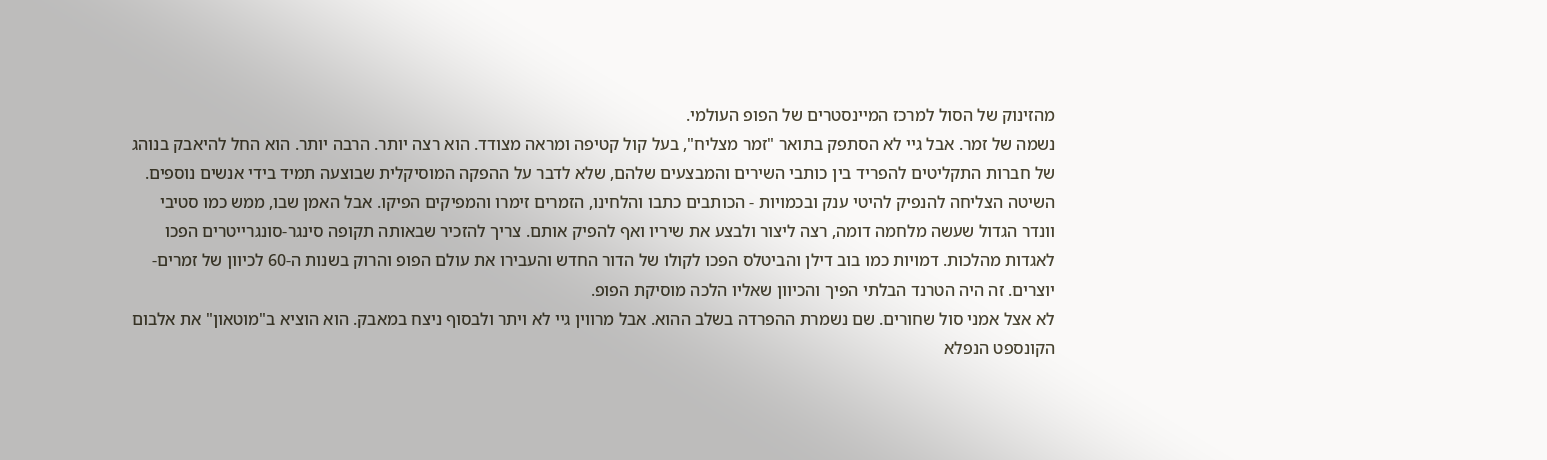מהזינוק של הסול למרכז המיינסטרים של הפופ העולמי.
נשמה של זמר. אבל גיי לא הסתפק בתואר "זמר מצליח", בעל קול קטיפה ומראה מצודד. הוא רצה יותר. הרבה יותר. הוא החל להיאבק בנוהג של חברות התקליטים להפריד בין כותבי השירים והמבצעים שלהם, שלא לדבר על ההפקה המוסיקלית שבוצעה תמיד בידי אנשים נוספים. השיטה הצליחה להנפיק להיטי ענק ובכמויות - הכותבים כתבו והלחינו, הזמרים זימרו והמפיקים הפיקו. אבל האמן שבו, ממש כמו סטיבי וונדר הגדול שעשה מלחמה דומה, רצה ליצור ולבצע את שיריו ואף להפיק אותם. צריך להזכיר שבאותה תקופה סינגר-סונגרייטרים הפכו לאגדות מהלכות. דמויות כמו בוב דילן והביטלס הפכו לקולו של הדור החדש והעבירו את עולם הפופ והרוק בשנות ה-60 לכיוון של זמרים-יוצרים. זה היה הטרנד הבלתי הפיך והכיוון שאליו הלכה מוסיקת הפופ.
לא אצל אמני סול שחורים. שם נשמרת ההפרדה בשלב ההוא. אבל מרווין גיי לא ויתר ולבסוף ניצח במאבק. הוא הוציא ב"מוטאון" את אלבום הקונספט הנפלא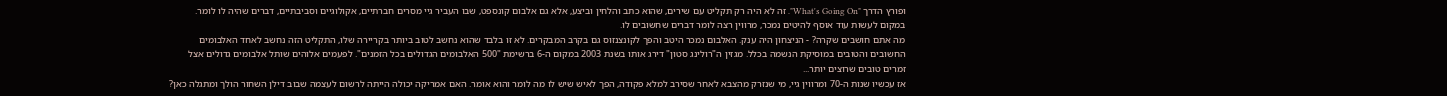ופורץ הדרך "What's Going On". זה לא היה רק תקליט עם שירים, שהוא כתב והלחין וביצע, אלא גם אלבום קונספט, שבו העביר גיי מסרים חברתיים, אקולוגיים וסביבתיים, דברים שהיה לו לומר. במקום לעשות עוד אוסף להיטים נמכר, מרווין רצה לומר דברים שחשובים לו.
מה אתם חושבים שקרה? - הניצחון היה ענק. האלבום נמכר היטב והפך לקונצנזוס גם בקרב המבקרים. לא זו בלבד שהוא נחשב לטוב ביותר בקריירה שלו, התקליט הזה נחשב לאחד האלבומים החשובים והטובים במוסיקת הנשמה בכלל. מגזין ה"רולינג סטון" דירג אותו בשנת 2003 במקום ה-6 ברשימת "500 האלבומים הגדולים בכל הזמנים". לפעמים אלוהים שותל אלבומים גדולים אצל זמרים טובים שרוצים יותר...
אז עכשיו שנות ה-70 ומרווין גיי, מי שנזרק מהצבא לאחר שסירב למלא פקודה, הפך לאיש שיש לו מה לומר והוא אומר. האם אמריקה יכולה הייתה לרשום לעצמה שבוב דילן השחור הולך ומתגלה כאן?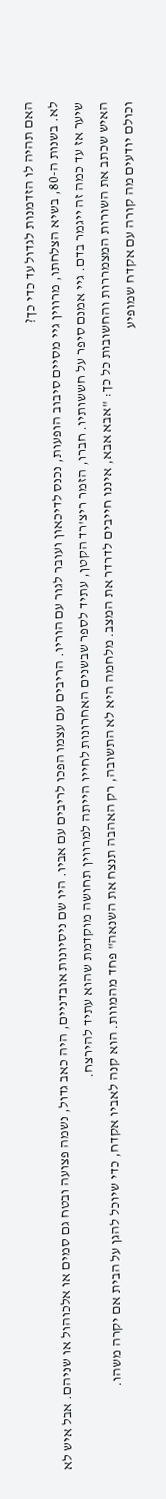האם תהיה לו הזדמנות לגדול עד כדי כך?
לא. בשנות ה-80, בשיא הצלחתו, מרווין גיי מסיים סיבוב הופעות, נכנס לדיכאון ועובר לגור עם הוריו. הריבים עם עצמו הפכו לריבים עם אביו. היו שם ניסיונות אובדניים, היה כאב גדול, נשמה פצועה ובטח גם סמים או אלכוהול או שניהם. אבל איש לא שיער אז עד כמה זה ייגמר בדם. גיי אמנם סיפר על חששותיו. חברו, הזמר ריצ'רד הקטן, עתיד לספר שבשנים האחרונות לחייו הייתה למרווין תחושה מוקדמת שהוא עתיד להירצח.
האיש שכתב את השורות המצמררות והחשובות כל כך: "אבא אבא, איננו חייבים לדרדר את המצב. מלחמה היא לא התשובה, רק האהבה תנצח את השנאה" פחד מהמוות. הוא קנה לאביו אקדח, כדי שיוכל להגן על הבית אם יקרה משהו.
וכולם יודעים מה קורה עם אקדח שמופיע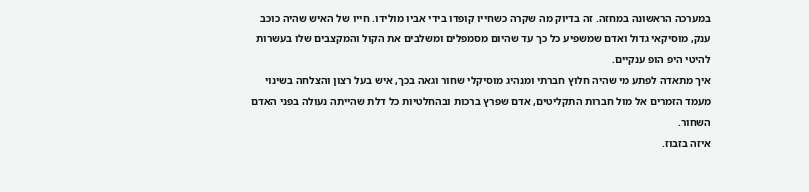במערכה הראשונה במחזה. זה בדיוק מה שקרה כשחייו קופדו בידי אביו מולידו. חייו של האיש שהיה כוכב ענק, מוסיקאי גדול ואדם שמשפיע כל כך עד שהיום מסמפלים ומשלבים את הקול והמקצבים שלו בעשרות להיטי היפ הופ ענקיים.
איך מתאדה לפתע מי שהיה חלוץ חברתי ומנהיג מוסיקלי שחור וגאה בכך, איש בעל רצון והצלחה בשינוי מעמד הזמרים אל מול חברות התקליטים, אדם שפרץ ברכות ובהחלטיות כל דלת שהייתה נעולה בפני האדם השחור.
איזה בזבוז.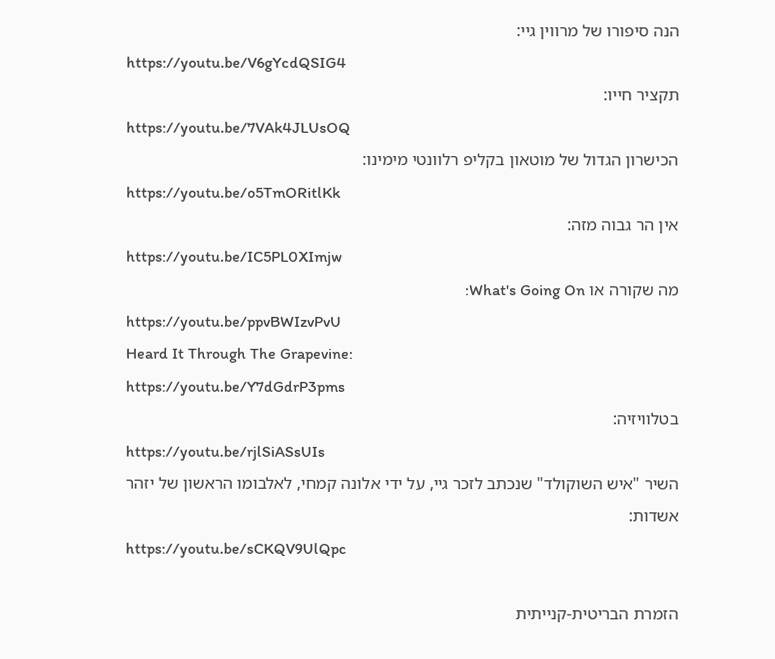הנה סיפורו של מרווין גיי:
https://youtu.be/V6gYcdQSIG4
תקציר חייו:
https://youtu.be/7VAk4JLUsOQ
הכישרון הגדול של מוטאון בקליפ רלוונטי מימינו:
https://youtu.be/o5TmORitlKk
אין הר גבוה מזה:
https://youtu.be/IC5PL0XImjw
מה שקורה או What's Going On:
https://youtu.be/ppvBWIzvPvU
Heard It Through The Grapevine:
https://youtu.be/Y7dGdrP3pms
בטלוויזיה:
https://youtu.be/rjlSiASsUIs
השיר "איש השוקולד" שנכתב לזכר גיי, על ידי אלונה קמחי, לאלבומו הראשון של יזהר אשדות:
https://youtu.be/sCKQV9UlQpc

הזמרת הבריטית-קנייתית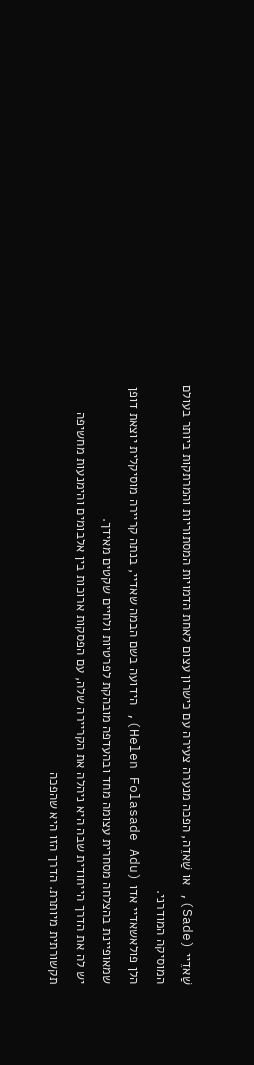שַׁאדֵיי (Sade), או שַׁאדֵה, הפכה מנערה צעירה עם כישרון עצום לאחת הדמויות המסתוריות והמרתקות ביותר בעולם המוסיקה המודרני.
הלן פולאשאדיי אדו (Helen Folasade Adu), הידועה בשם הבמה שאדיי, בנתה קריירה מוסיקלית יוצאת דופן שמאופיינת בהצלחה מסחרית עצומה מחד ובהעדפה מובהקת לפרטיות ולחיים שקטים מאידך.
יש לה את הדרך הייחודית שבה היא ניהלה את הקריירה שלה, עם הפסקות ארוכות בין אלבומים והימנעות מחשיפה תקשורתית מיותרת. הדרך הזו היא שהפכה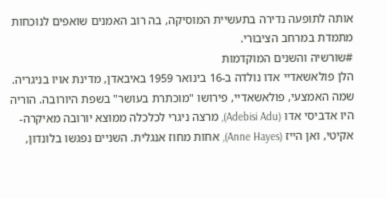אותה לתופעה נדירה בתעשיית המוסיקה, בה רוב האמנים שואפים לנוכחות מתמדת במרחב הציבורי.
#שורשיה והשנים המוקדמות
הלן פולאשאדיי אדו נולדה ב-16 בינואר 1959 באיבאדן, מדינת אויו בניגריה. שמה האמצעי, פולאשאדיי, פירושו "מוכתרת בעושר" בשפת היורובה. הוריה היו אדביסי אדו (Adebisi Adu), מרצה ניגרי לכלכלה ממוצא יורובה מאיקרה-אקיטי, ואן הייז (Anne Hayes), אחות מחוז אנגלית. השניים נפגשו בלונדון,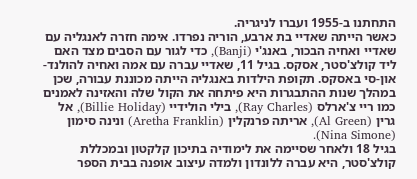התחתנו ב-1955 ועברו לניגריה.
כאשר הייתה שאדיי בת ארבע, הוריה נפרדו. אימה חזרה לאנגליה עם שאדיי ואחיה הבכור, באנג'י (Banji), כדי לגור עם הסבים מצד האם ליד קולצ'סטר, אסקס. בגיל 11, שאדיי עברה עם אמה ואחיה להולנד-און-סי באסקס. תקופת הילדות באנגליה הייתה מכוננת עבורה, שכן במהלך שנות ההתבגרות היא פיתחה את הקול שלה והאזינה לאמנים כמו ריי צ'ארלס (Ray Charles), בילי הולידיי (Billie Holiday), אל גרין (Al Green), אריתה פרנקלין (Aretha Franklin) ונינה סימון (Nina Simone).
בגיל 18 ולאחר שסיימה את לימודיה בתיכון קלקטון ובמכללת קולצ'סטר, היא עברה ללונדון ולמדה עיצוב אופנה בבית הספר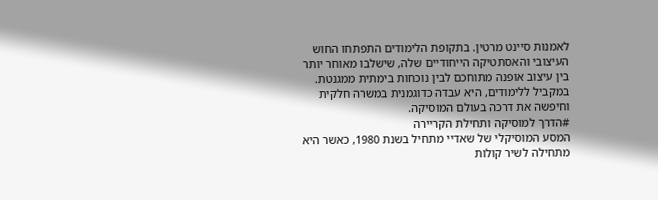לאמנות סיינט מרטין. בתקופת הלימודים התפתחו החוש העיצובי והאסתטיקה הייחודיים שלה, שישלבו מאוחר יותר בין עיצוב אופנה מתוחכם לבין נוכחות בימתית ממגנטת. במקביל ללימודים, היא עבדה כדוגמנית במשרה חלקית וחיפשה את דרכה בעולם המוסיקה.
#הדרך למוסיקה ותחילת הקריירה
המסע המוסיקלי של שאדיי מתחיל בשנת 1980, כאשר היא מתחילה לשיר קולות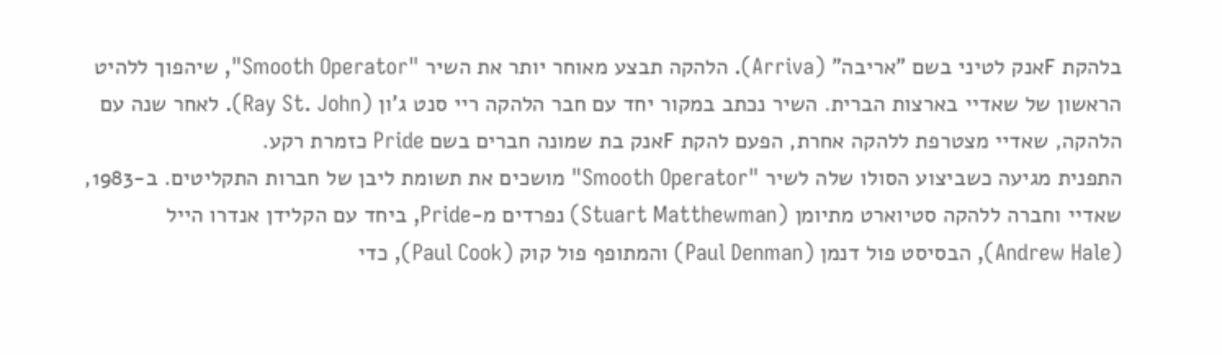בלהקת Fאנק לטיני בשם "אריבה" (Arriva). הלהקה תבצע מאוחר יותר את השיר "Smooth Operator", שיהפוך ללהיט הראשון של שאדיי בארצות הברית. השיר נכתב במקור יחד עם חבר הלהקה ריי סנט ג'ון (Ray St. John). לאחר שנה עם הלהקה, שאדיי מצטרפת ללהקה אחרת, הפעם להקת Fאנק בת שמונה חברים בשם Pride כזמרת רקע.
התפנית מגיעה כשביצוע הסולו שלה לשיר "Smooth Operator" מושכים את תשומת ליבן של חברות התקליטים. ב-1983, שאדיי וחברה ללהקה סטיוארט מתיומן (Stuart Matthewman) נפרדים מ-Pride, ביחד עם הקלידן אנדרו הייל (Andrew Hale), הבסיסט פול דנמן (Paul Denman) והמתופף פול קוק (Paul Cook), כדי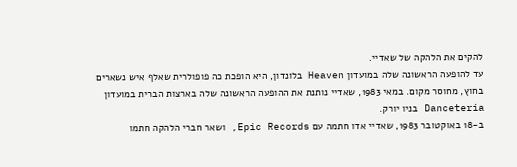להקים את הלהקה של שאדיי.
עד להופעה הראשונה שלה במועדון Heaven בלונדון, היא הופכת כה פופולרית שאלף איש נשארים בחוץ, מחוסר מקום. במאי 1983, שאדיי נותנת את ההופעה הראשונה שלה בארצות הברית במועדון Danceteria בניו יורק.
ב-18 באוקטובר 1983, שאדיי אדו חתמה עם Epic Records, ושאר חברי הלהקה חתמו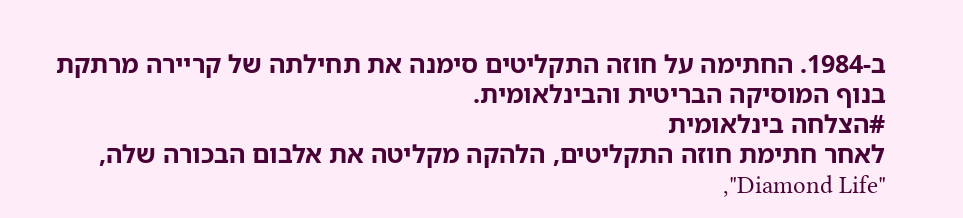ב-1984. החתימה על חוזה התקליטים סימנה את תחילתה של קריירה מרתקת בנוף המוסיקה הבריטית והבינלאומית.
#הצלחה בינלאומית
לאחר חתימת חוזה התקליטים, הלהקה מקליטה את אלבום הבכורה שלה, "Diamond Life",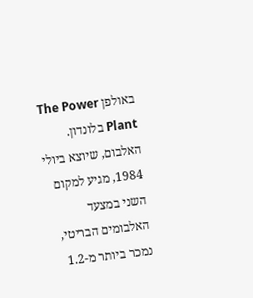באולפן The Power Plant בלונדון. האלבום, שיוצא ביולי 1984, מגיע למקום השני במצעד האלבומים הבריטי, נמכר ביותר מ-1.2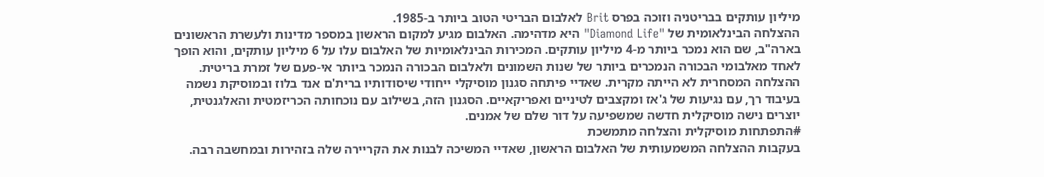מיליון עותקים בבריטניה וזוכה בפרס Brit לאלבום הבריטי הטוב ביותר ב-1985.
ההצלחה הבינלאומית של "Diamond Life" היא מדהימה. האלבום מגיע למקום הראשון במספר מדינות ולעשרת הראשונים בארה"ב, שם הוא נמכר ביותר מ-4 מיליון עותקים. המכירות הבינלאומיות של האלבום עלו על 6 מיליון עותקים, והוא הופך לאחד מאלבומי הבכורה הנמכרים ביותר של שנות השמונים ולאלבום הבכורה הנמכר ביותר אי-פעם של זמרת בריטית.
ההצלחה המסחרית לא הייתה מקרית. שאדיי פיתחה סגנון מוסיקלי ייחודי שיסודותיו ברית'ם אנד בלוז ובמוסיקת נשמה בעיבוד רך, עם נגיעות של ג'אז ומקצבים לטיניים ואפריקאיים. הסגנון הזה, בשילוב עם נוכחותה הכריזמטית והאלגנטית, יוצרים נישה מוסיקלית חדשה שמשפיעה על דור שלם של אמנים.
#התפתחות מוסיקלית והצלחה מתמשכת
בעקבות ההצלחה המשמעותית של האלבום הראשון, שאדיי המשיכה לבנות את הקריירה שלה בזהירות ובמחשבה רבה.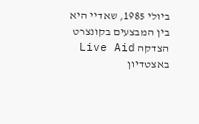ביולי 1985, שאדיי היא בין המבצעים בקונצרט הצדקה Live Aid באצטדיון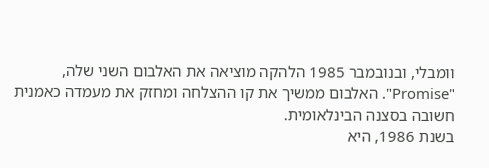וומבלי, ובנובמבר 1985 הלהקה מוציאה את האלבום השני שלה, "Promise". האלבום ממשיך את קו ההצלחה ומחזק את מעמדה כאמנית חשובה בסצנה הבינלאומית.
בשנת 1986, היא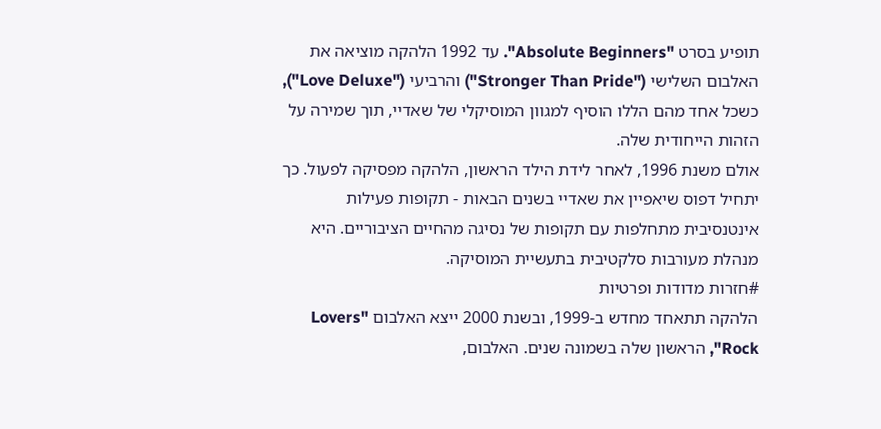תופיע בסרט "Absolute Beginners". עד 1992 הלהקה מוציאה את האלבום השלישי ("Stronger Than Pride") והרביעי ("Love Deluxe"), כשכל אחד מהם הללו הוסיף למגוון המוסיקלי של שאדיי, תוך שמירה על הזהות הייחודית שלה.
אולם משנת 1996, לאחר לידת הילד הראשון, הלהקה מפסיקה לפעול. כך יתחיל דפוס שיאפיין את שאדיי בשנים הבאות - תקופות פעילות אינטנסיבית מתחלפות עם תקופות של נסיגה מהחיים הציבוריים. היא מנהלת מעורבות סלקטיבית בתעשיית המוסיקה.
#חזרות מדודות ופרטיות
הלהקה תתאחד מחדש ב-1999, ובשנת 2000 ייצא האלבום "Lovers Rock", הראשון שלה בשמונה שנים. האלבום,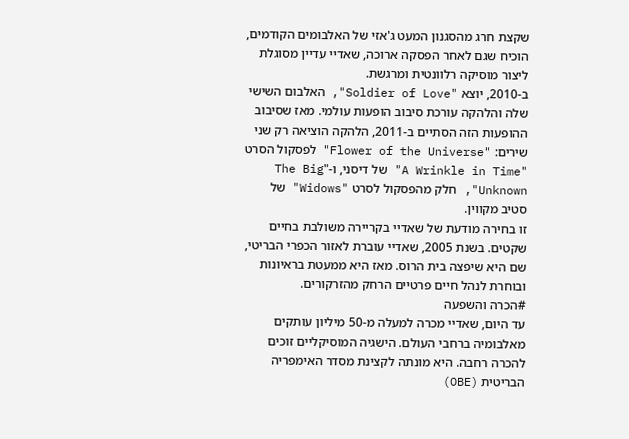שקצת חרג מהסגנון המעט ג'אזי של האלבומים הקודמים, הוכיח שגם לאחר הפסקה ארוכה, שאדיי עדיין מסוגלת ליצור מוסיקה רלוונטית ומרגשת.
ב-2010, יוצא "Soldier of Love", האלבום השישי שלה והלהקה עורכת סיבוב הופעות עולמי. מאז שסיבוב ההופעות הזה הסתיים ב-2011, הלהקה הוציאה רק שני שירים: "Flower of the Universe" לפסקול הסרט "A Wrinkle in Time" של דיסני, ו-"The Big Unknown", חלק מהפסקול לסרט "Widows" של סטיב מקווין.
זו בחירה מודעת של שאדיי בקריירה משולבת בחיים שקטים. בשנת 2005, שאדיי עוברת לאזור הכפרי הבריטי, שם היא שיפצה בית הרוס. מאז היא ממעטת בראיונות ובוחרת לנהל חיים פרטיים הרחק מהזרקורים.
#הכרה והשפעה
עד היום, שאדיי מכרה למעלה מ-50 מיליון עותקים מאלבומיה ברחבי העולם. הישגיה המוסיקליים זוכים להכרה רחבה. היא מונתה לקצינת מסדר האימפריה הבריטית (OBE)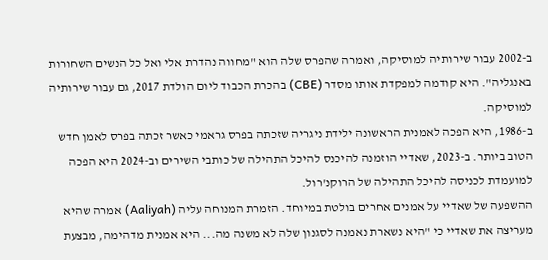ב-2002 עבור שירותיה למוסיקה, ואמרה שהפרס שלה הוא "מחווה נהדרת אלי ואל כל הנשים השחורות באנגליה". היא קודמה למפקדת אותו מסדר (CBE) בהכרת הכבוד ליום הולדת 2017, גם עבור שירותיה למוסיקה.
ב-1986, היא הפכה לאמנית הראשונה ילידת ניגריה שזכתה בפרס גראמי כאשר זכתה בפרס לאמן חדש הטוב ביותר. ב-2023, שאדיי הוזמנה להיכנס להיכל התהילה של כותבי השירים וב-2024 היא הפכה למועמדת לכניסה להיכל התהילה של הרוקנ'רול.
ההשפעה של שאדיי על אמנים אחרים בולטת במיוחד. הזמרת המנוחה עליה (Aaliyah) אמרה שהיא מעריצה את שאדיי כי "היא נשארת נאמנה לסגנון שלה לא משנה מה... היא אמנית מדהימה, מבצעת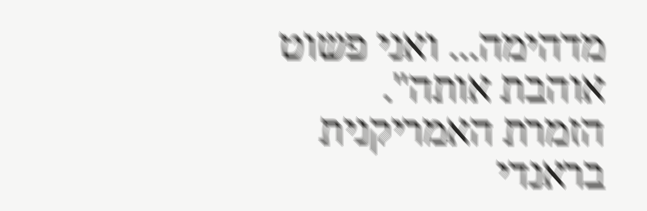מדהימה... ואני פשוט אוהבת אותה".
הזמרת האמריקנית בראנדי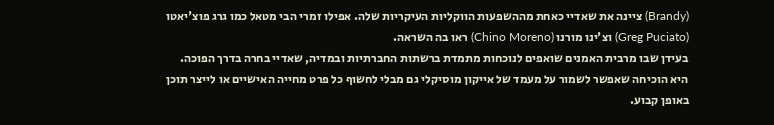(Brandy) ציינה את שאדיי כאחת מההשפעות הווקליות העיקריות שלה. אפילו זמרי הבי מטאל כמו גרג פוצ'יאטו (Greg Puciato) וצ'ינו מורנו (Chino Moreno) ראו בה השראה.
בעידן שבו מרבית האמנים שואפים לנוכחות מתמדת ברשתות החברתיות ובמדיה, שאדיי בחרה בדרך הפוכה. היא הוכיחה שאפשר לשמור על מעמד של אייקון מוסיקלי גם מבלי לחשוף כל פרט מחייה האישיים או לייצר תוכן באופן קבוע.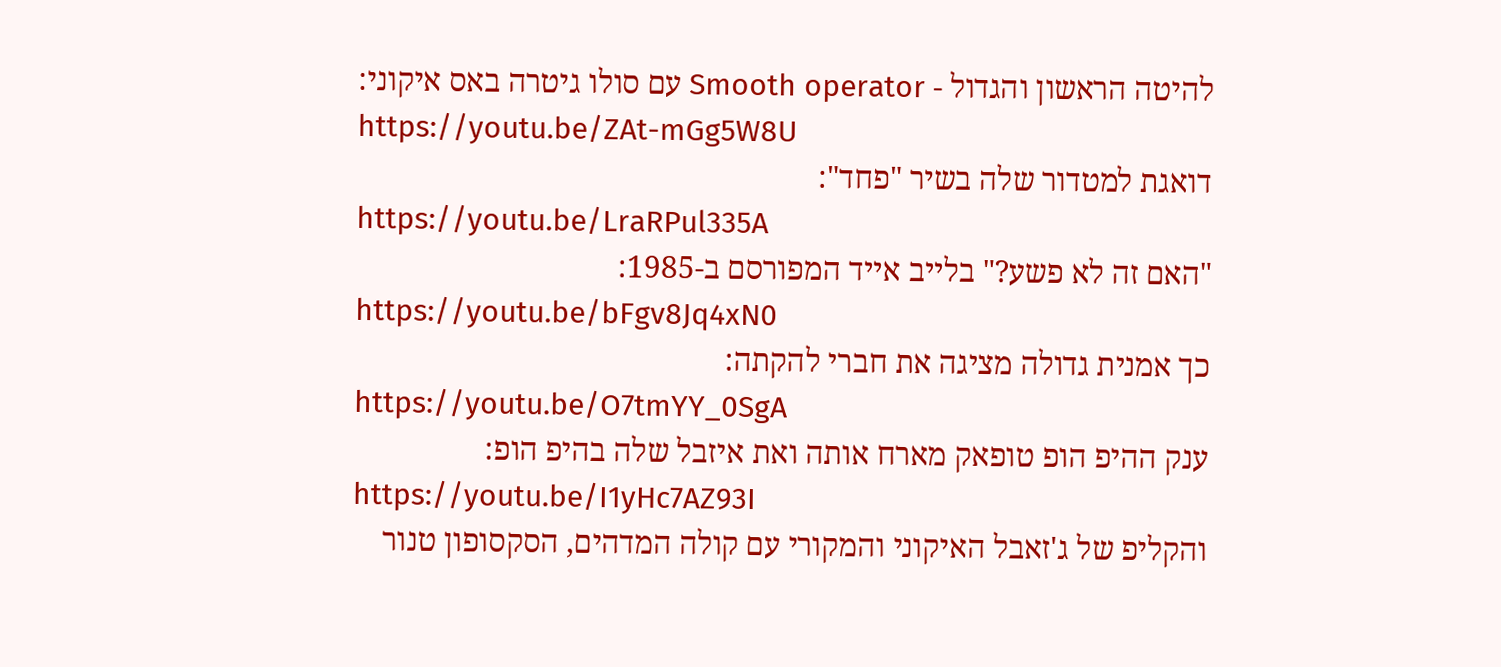להיטה הראשון והגדול - Smooth operator עם סולו גיטרה באס איקוני:
https://youtu.be/ZAt-mGg5W8U
דואגת למטדור שלה בשיר "פחד":
https://youtu.be/LraRPul335A
"האם זה לא פשע?" בלייב אייד המפורסם ב-1985:
https://youtu.be/bFgv8Jq4xN0
כך אמנית גדולה מציגה את חברי להקתה:
https://youtu.be/O7tmYY_0SgA
ענק ההיפ הופ טופאק מארח אותה ואת איזבל שלה בהיפ הופ:
https://youtu.be/I1yHc7AZ93I
והקליפ של ג'זאבל האיקוני והמקורי עם קולה המדהים, הסקסופון טנור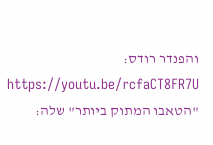והפנדר רודס:
https://youtu.be/rcfaCT8FR7U
"הטאבו המתוק ביותר" שלה: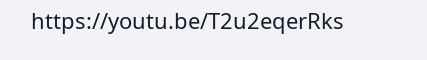https://youtu.be/T2u2eqerRks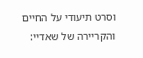וסרט תיעודי על החיים והקריירה של שאדיי: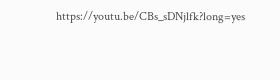https://youtu.be/CBs_sDNjlfk?long=yes